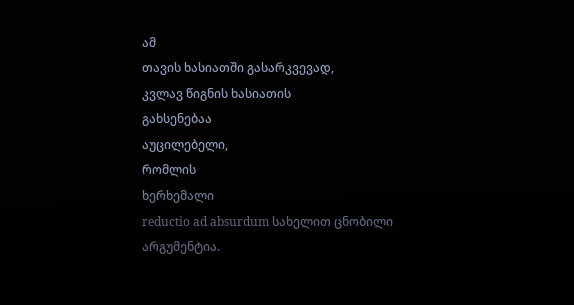ამ
თავის ხასიათში გასარკვევად,
კვლავ წიგნის ხასიათის
გახსენებაა
აუცილებელი,
რომლის
ხერხემალი
reductio ad absurdum სახელით ცნობილი
არგუმენტია.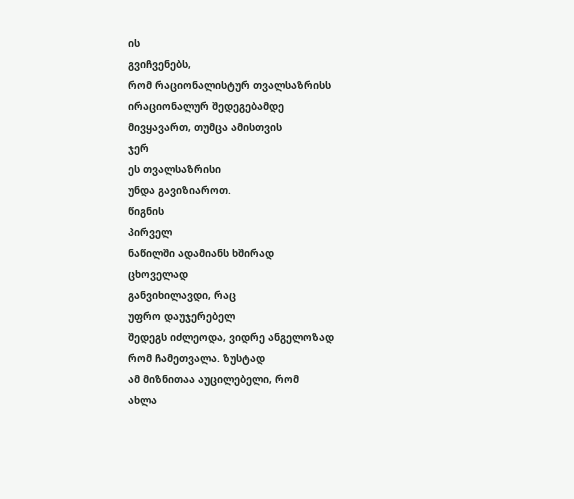ის
გვიჩვენებს,
რომ რაციონალისტურ თვალსაზრისს
ირაციონალურ შედეგებამდე
მივყავართ, თუმცა ამისთვის
ჯერ
ეს თვალსაზრისი
უნდა გავიზიაროთ.
წიგნის
პირველ
ნაწილში ადამიანს ხშირად
ცხოველად
განვიხილავდი, რაც
უფრო დაუჯერებელ
შედეგს იძლეოდა, ვიდრე ანგელოზად
რომ ჩამეთვალა. ზუსტად
ამ მიზნითაა აუცილებელი, რომ
ახლა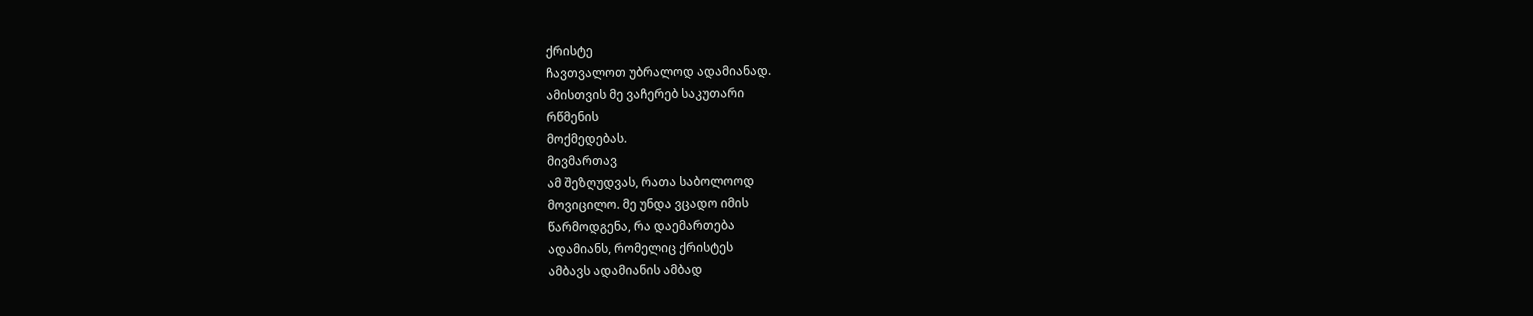ქრისტე
ჩავთვალოთ უბრალოდ ადამიანად.
ამისთვის მე ვაჩერებ საკუთარი
რწმენის
მოქმედებას.
მივმართავ
ამ შეზღუდვას, რათა საბოლოოდ
მოვიცილო. მე უნდა ვცადო იმის
წარმოდგენა, რა დაემართება
ადამიანს, რომელიც ქრისტეს
ამბავს ადამიანის ამბად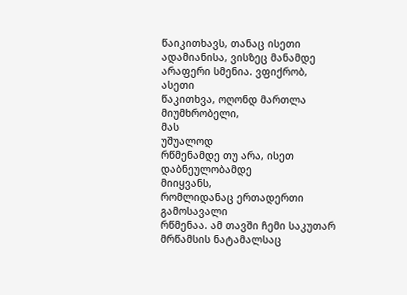წაიკითხავს, თანაც ისეთი
ადამიანისა, ვისზეც მანამდე
არაფერი სმენია. ვფიქრობ,
ასეთი
წაკითხვა, ოღონდ მართლა
მიუმხრობელი,
მას
უშუალოდ
რწმენამდე თუ არა, ისეთ
დაბნეულობამდე
მიიყვანს,
რომლიდანაც ერთადერთი გამოსავალი
რწმენაა. ამ თავში ჩემი საკუთარ
მრწამსის ნატამალსაც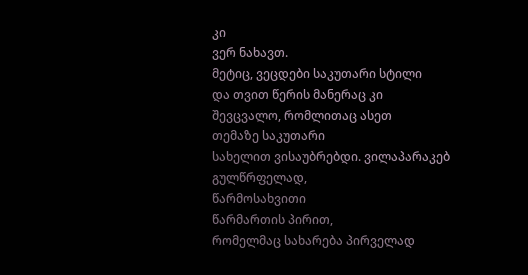კი
ვერ ნახავთ.
მეტიც, ვეცდები საკუთარი სტილი
და თვით წერის მანერაც კი
შევცვალო, რომლითაც ასეთ
თემაზე საკუთარი
სახელით ვისაუბრებდი. ვილაპარაკებ
გულწრფელად,
წარმოსახვითი
წარმართის პირით,
რომელმაც სახარება პირველად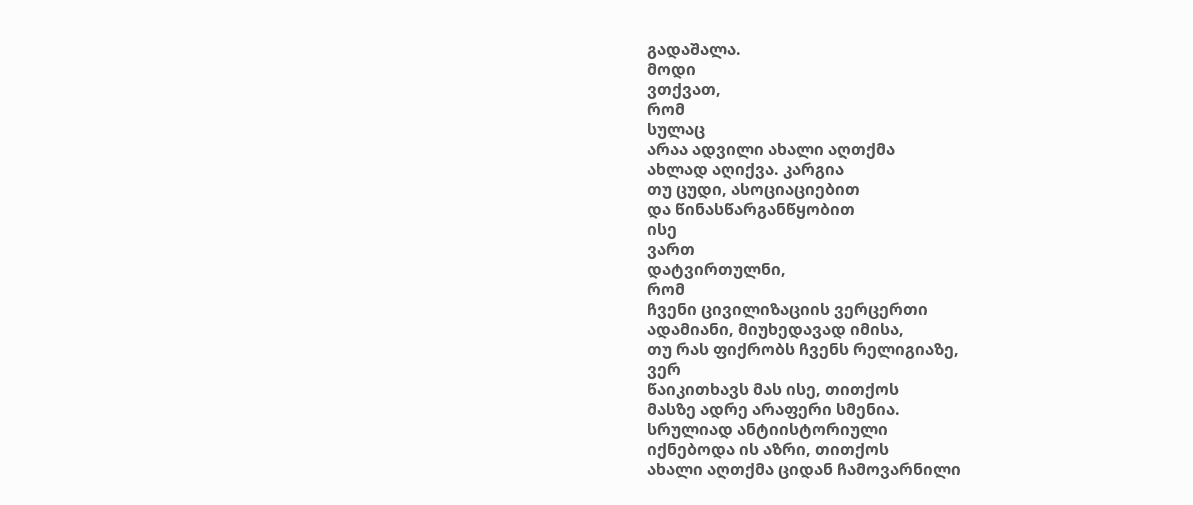გადაშალა.
მოდი
ვთქვათ,
რომ
სულაც
არაა ადვილი ახალი აღთქმა
ახლად აღიქვა. კარგია
თუ ცუდი, ასოციაციებით
და წინასწარგანწყობით
ისე
ვართ
დატვირთულნი,
რომ
ჩვენი ცივილიზაციის ვერცერთი
ადამიანი, მიუხედავად იმისა,
თუ რას ფიქრობს ჩვენს რელიგიაზე,
ვერ
წაიკითხავს მას ისე, თითქოს
მასზე ადრე არაფერი სმენია.
სრულიად ანტიისტორიული
იქნებოდა ის აზრი, თითქოს
ახალი აღთქმა ციდან ჩამოვარნილი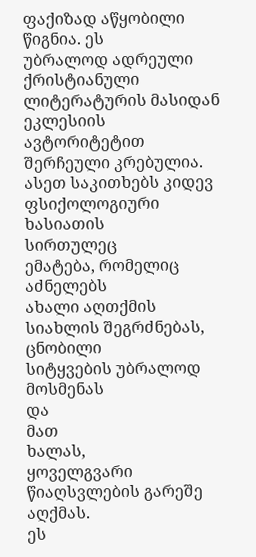ფაქიზად აწყობილი წიგნია. ეს
უბრალოდ ადრეული ქრისტიანული
ლიტერატურის მასიდან ეკლესიის
ავტორიტეტით შერჩეული კრებულია.
ასეთ საკითხებს კიდევ
ფსიქოლოგიური ხასიათის
სირთულეც
ემატება, რომელიც აძნელებს
ახალი აღთქმის
სიახლის შეგრძნებას, ცნობილი
სიტყვების უბრალოდ მოსმენას
და
მათ
ხალას,
ყოველგვარი
წიაღსვლების გარეშე აღქმას.
ეს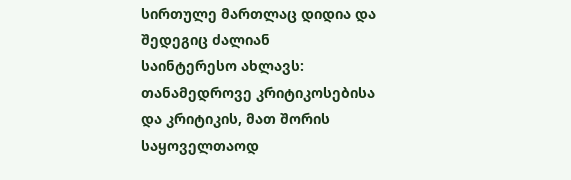სირთულე მართლაც დიდია და
შედეგიც ძალიან
საინტერესო ახლავს:
თანამედროვე კრიტიკოსებისა
და კრიტიკის, მათ შორის
საყოველთაოდ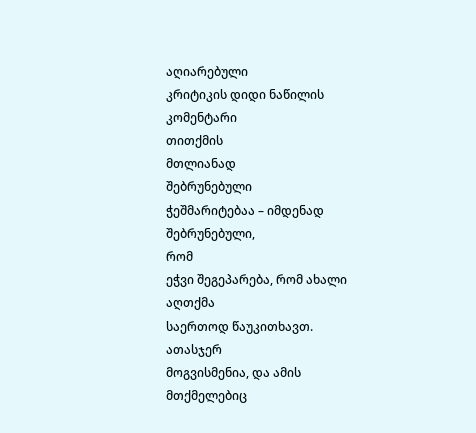აღიარებული
კრიტიკის დიდი ნაწილის კომენტარი
თითქმის
მთლიანად
შებრუნებული
ჭეშმარიტებაა – იმდენად
შებრუნებული,
რომ
ეჭვი შეგეპარება, რომ ახალი
აღთქმა
საერთოდ წაუკითხავთ.
ათასჯერ
მოგვისმენია, და ამის მთქმელებიც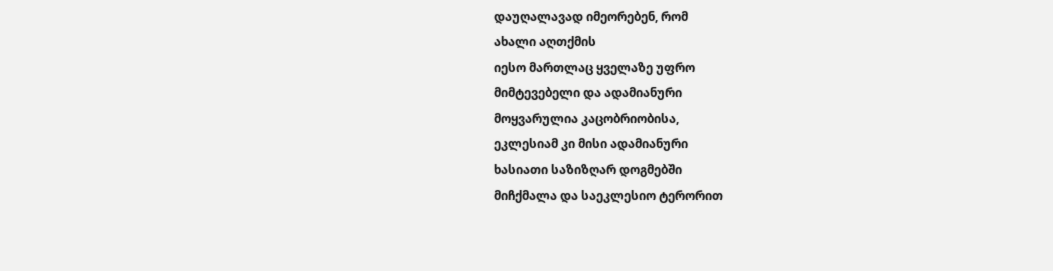დაუღალავად იმეორებენ, რომ
ახალი აღთქმის
იესო მართლაც ყველაზე უფრო
მიმტევებელი და ადამიანური
მოყვარულია კაცობრიობისა,
ეკლესიამ კი მისი ადამიანური
ხასიათი საზიზღარ დოგმებში
მიჩქმალა და საეკლესიო ტერორით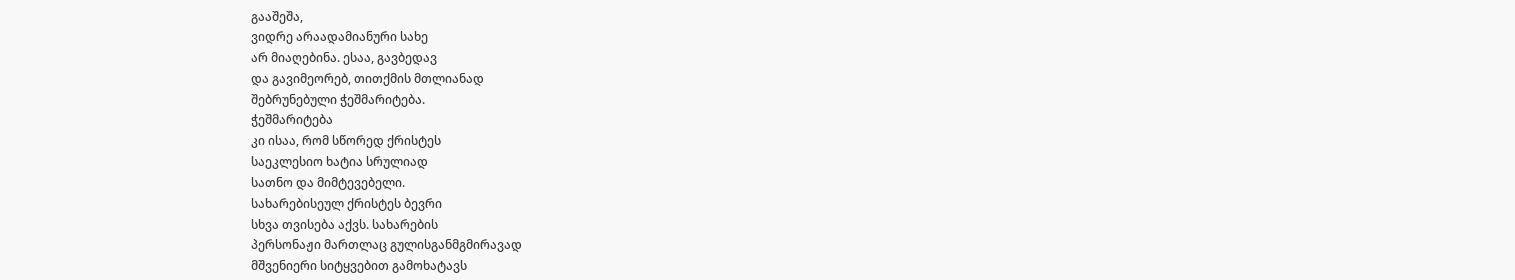გააშეშა,
ვიდრე არაადამიანური სახე
არ მიაღებინა. ესაა, გავბედავ
და გავიმეორებ, თითქმის მთლიანად
შებრუნებული ჭეშმარიტება.
ჭეშმარიტება
კი ისაა, რომ სწორედ ქრისტეს
საეკლესიო ხატია სრულიად
სათნო და მიმტევებელი.
სახარებისეულ ქრისტეს ბევრი
სხვა თვისება აქვს. სახარების
პერსონაჟი მართლაც გულისგანმგმირავად
მშვენიერი სიტყვებით გამოხატავს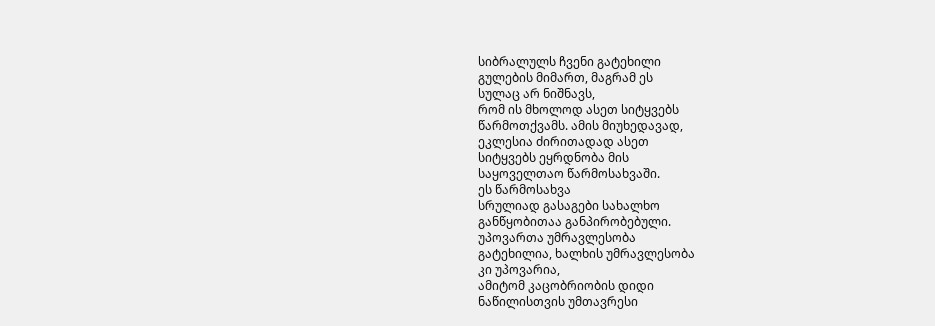სიბრალულს ჩვენი გატეხილი
გულების მიმართ, მაგრამ ეს
სულაც არ ნიშნავს,
რომ ის მხოლოდ ასეთ სიტყვებს
წარმოთქვამს. ამის მიუხედავად,
ეკლესია ძირითადად ასეთ
სიტყვებს ეყრდნობა მის
საყოველთაო წარმოსახვაში.
ეს წარმოსახვა
სრულიად გასაგები სახალხო
განწყობითაა განპირობებული.
უპოვართა უმრავლესობა
გატეხილია, ხალხის უმრავლესობა
კი უპოვარია,
ამიტომ კაცობრიობის დიდი
ნაწილისთვის უმთავრესი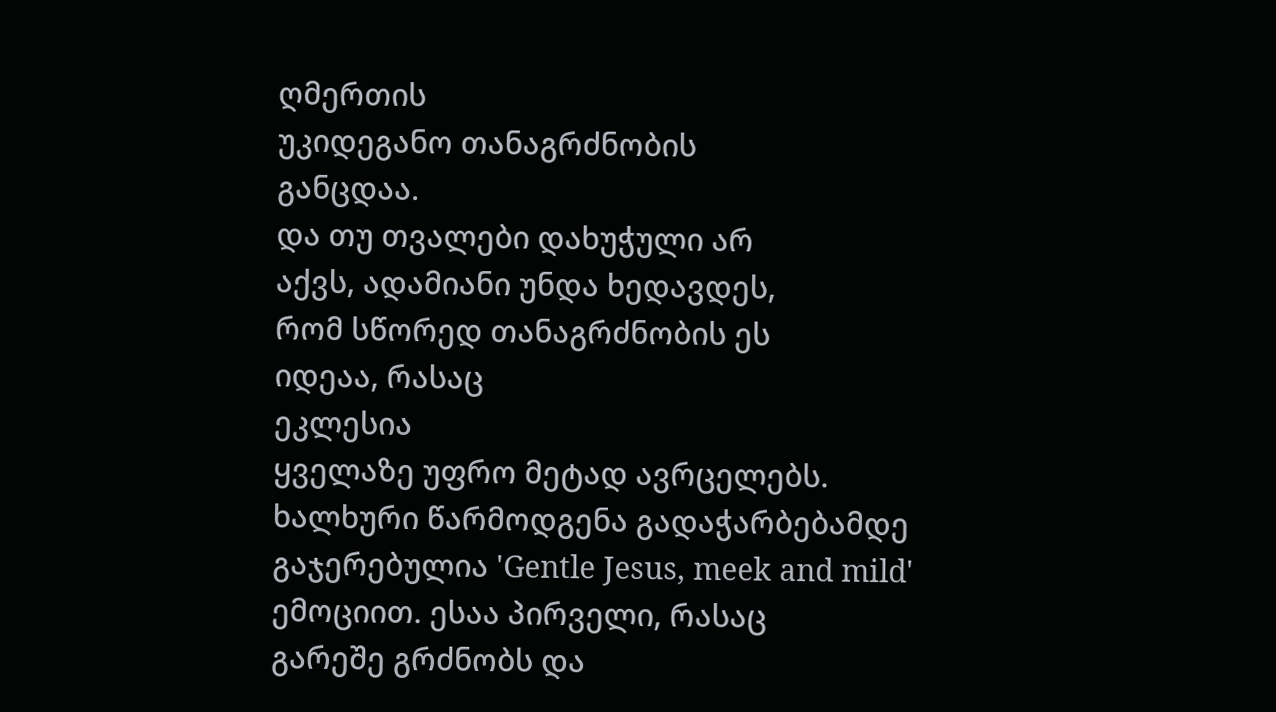ღმერთის
უკიდეგანო თანაგრძნობის
განცდაა.
და თუ თვალები დახუჭული არ
აქვს, ადამიანი უნდა ხედავდეს,
რომ სწორედ თანაგრძნობის ეს
იდეაა, რასაც
ეკლესია
ყველაზე უფრო მეტად ავრცელებს.
ხალხური წარმოდგენა გადაჭარბებამდე
გაჯერებულია 'Gentle Jesus, meek and mild'
ემოციით. ესაა პირველი, რასაც
გარეშე გრძნობს და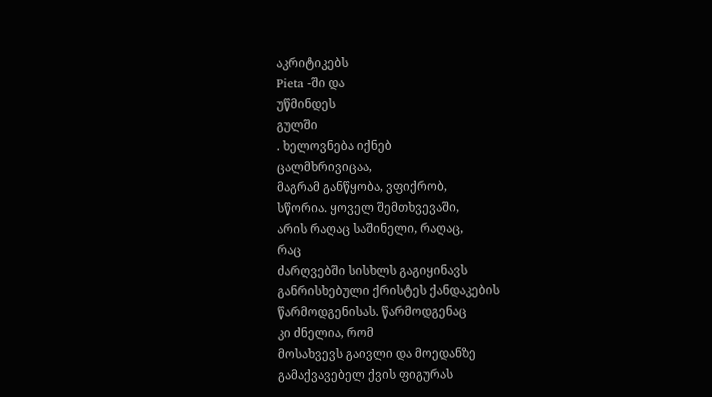აკრიტიკებს
Pieta -ში და
უწმინდეს
გულში
. ხელოვნება იქნებ
ცალმხრივიცაა,
მაგრამ განწყობა, ვფიქრობ,
სწორია. ყოველ შემთხვევაში,
არის რაღაც საშინელი, რაღაც,
რაც
ძარღვებში სისხლს გაგიყინავს
განრისხებული ქრისტეს ქანდაკების
წარმოდგენისას. წარმოდგენაც
კი ძნელია, რომ
მოსახვევს გაივლი და მოედანზე
გამაქვავებელ ქვის ფიგურას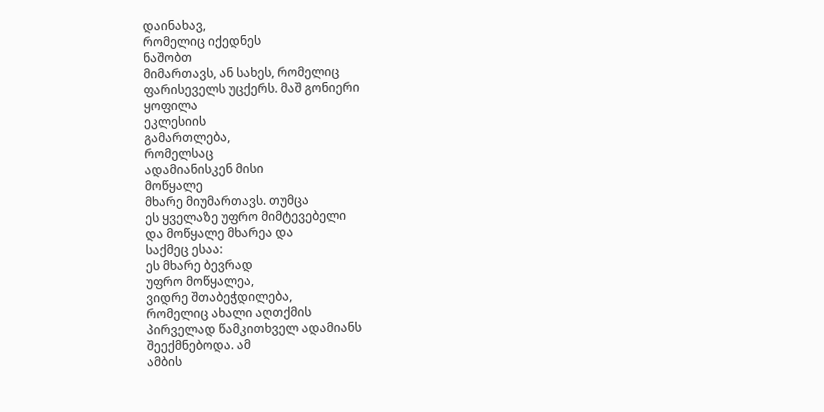დაინახავ,
რომელიც იქედნეს
ნაშობთ
მიმართავს, ან სახეს, რომელიც
ფარისეველს უცქერს. მაშ გონიერი
ყოფილა
ეკლესიის
გამართლება,
რომელსაც
ადამიანისკენ მისი
მოწყალე
მხარე მიუმართავს. თუმცა
ეს ყველაზე უფრო მიმტევებელი
და მოწყალე მხარეა და
საქმეც ესაა:
ეს მხარე ბევრად
უფრო მოწყალეა,
ვიდრე შთაბეჭდილება,
რომელიც ახალი აღთქმის
პირველად წამკითხველ ადამიანს
შეექმნებოდა. ამ
ამბის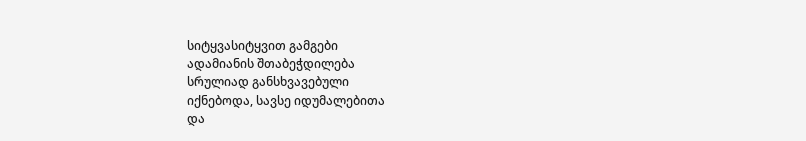სიტყვასიტყვით გამგები
ადამიანის შთაბეჭდილება
სრულიად განსხვავებული
იქნებოდა, სავსე იდუმალებითა
და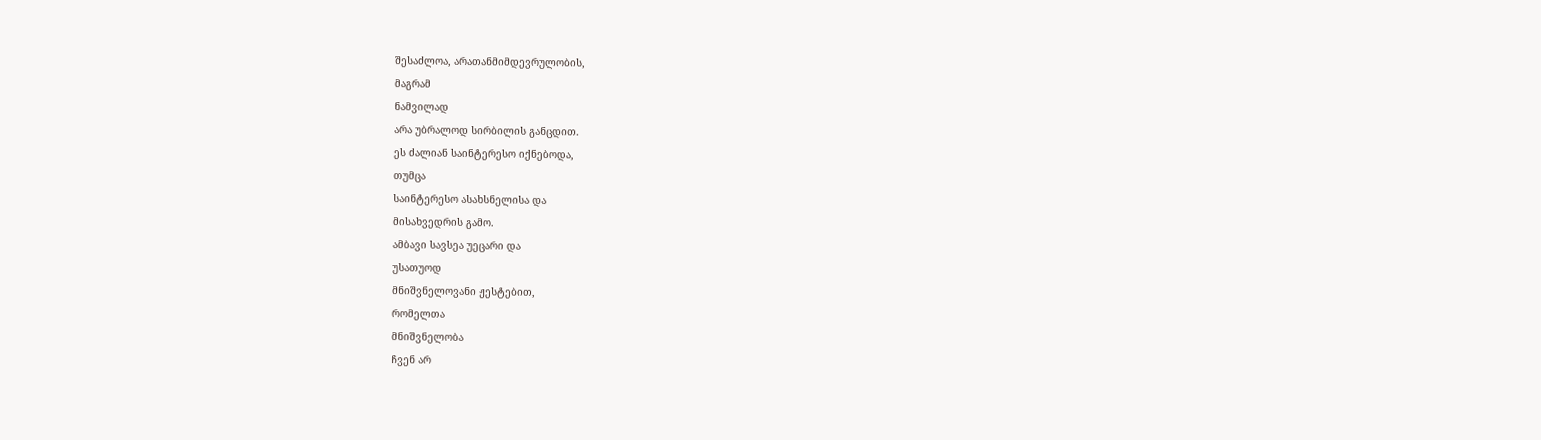შესაძლოა, არათანმიმდევრულობის,
მაგრამ
ნამვილად
არა უბრალოდ სირბილის განცდით.
ეს ძალიან საინტერესო იქნებოდა,
თუმცა
საინტერესო ასახსნელისა და
მისახვედრის გამო.
ამბავი სავსეა უეცარი და
უსათუოდ
მნიშვნელოვანი ჟესტებით,
რომელთა
მნიშვნელობა
ჩვენ არ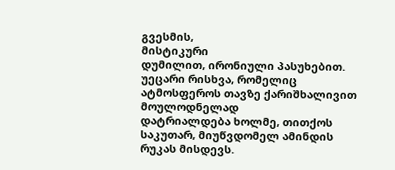გვესმის,
მისტიკური
დუმილით, ირონიული პასუხებით.
უეცარი რისხვა, რომელიც
ატმოსფეროს თავზე ქარიშხალივით
მოულოდნელად
დატრიალდება ხოლმე, თითქოს
საკუთარ, მიუწვდომელ ამინდის
რუკას მისდევს.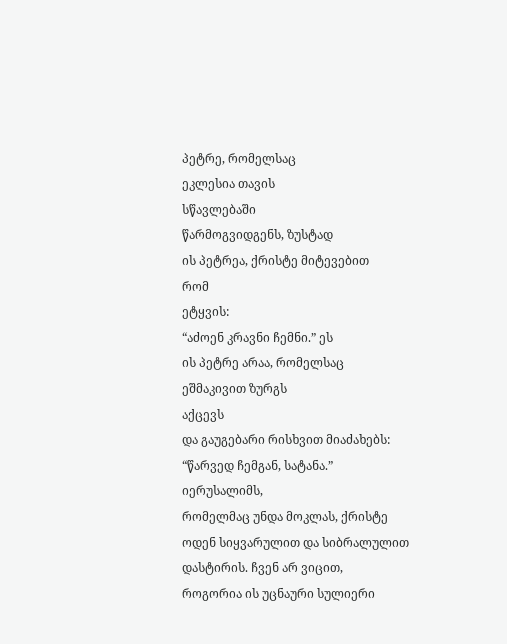პეტრე, რომელსაც
ეკლესია თავის
სწავლებაში
წარმოგვიდგენს, ზუსტად
ის პეტრეა, ქრისტე მიტევებით
რომ
ეტყვის:
“აძოენ კრავნი ჩემნი.” ეს
ის პეტრე არაა, რომელსაც
ეშმაკივით ზურგს
აქცევს
და გაუგებარი რისხვით მიაძახებს:
“წარვედ ჩემგან, სატანა.”
იერუსალიმს,
რომელმაც უნდა მოკლას, ქრისტე
ოდენ სიყვარულით და სიბრალულით
დასტირის. ჩვენ არ ვიცით,
როგორია ის უცნაური სულიერი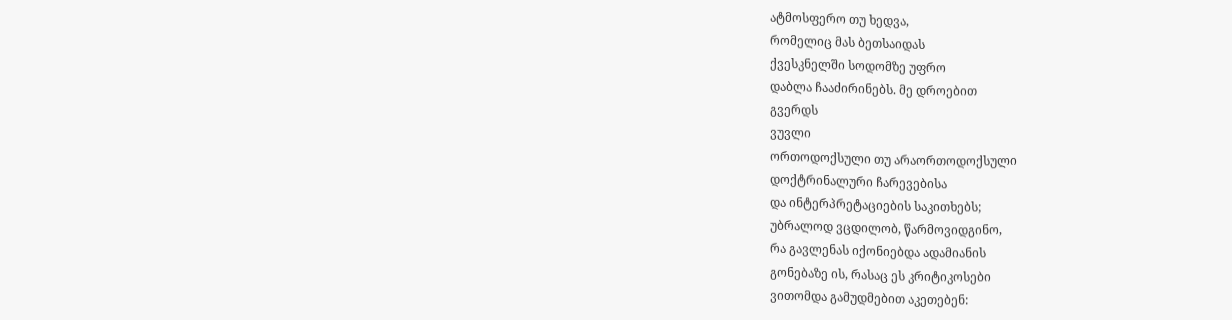ატმოსფერო თუ ხედვა,
რომელიც მას ბეთსაიდას
ქვესკნელში სოდომზე უფრო
დაბლა ჩააძირინებს. მე დროებით
გვერდს
ვუვლი
ორთოდოქსული თუ არაორთოდოქსული
დოქტრინალური ჩარევებისა
და ინტერპრეტაციების საკითხებს;
უბრალოდ ვცდილობ, წარმოვიდგინო,
რა გავლენას იქონიებდა ადამიანის
გონებაზე ის, რასაც ეს კრიტიკოსები
ვითომდა გამუდმებით აკეთებენ: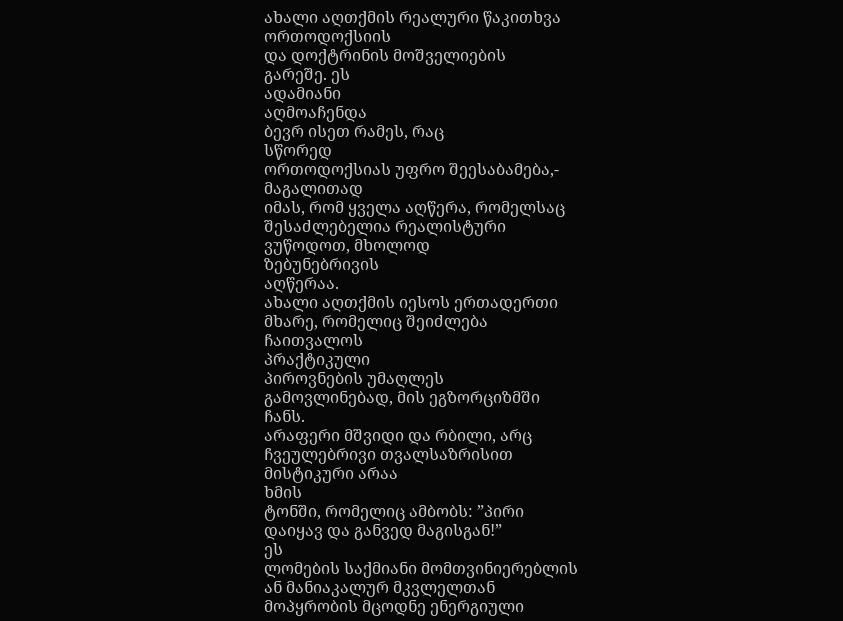ახალი აღთქმის რეალური წაკითხვა
ორთოდოქსიის
და დოქტრინის მოშველიების
გარეშე. ეს
ადამიანი
აღმოაჩენდა
ბევრ ისეთ რამეს, რაც
სწორედ
ორთოდოქსიას უფრო შეესაბამება,-
მაგალითად
იმას, რომ ყველა აღწერა, რომელსაც
შესაძლებელია რეალისტური
ვუწოდოთ, მხოლოდ
ზებუნებრივის
აღწერაა.
ახალი აღთქმის იესოს ერთადერთი
მხარე, რომელიც შეიძლება
ჩაითვალოს
პრაქტიკული
პიროვნების უმაღლეს
გამოვლინებად, მის ეგზორციზმში
ჩანს.
არაფერი მშვიდი და რბილი, არც
ჩვეულებრივი თვალსაზრისით
მისტიკური არაა
ხმის
ტონში, რომელიც ამბობს: ”პირი
დაიყავ და განვედ მაგისგან!”
ეს
ლომების საქმიანი მომთვინიერებლის
ან მანიაკალურ მკვლელთან
მოპყრობის მცოდნე ენერგიული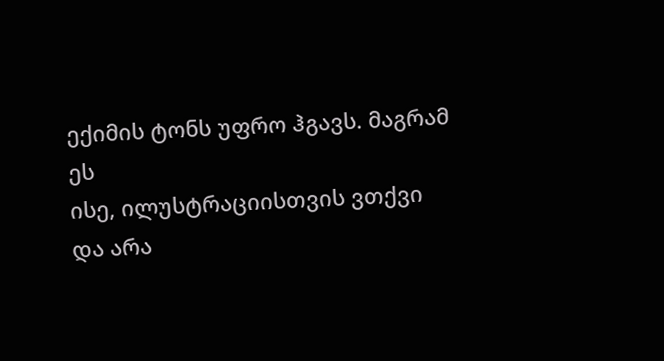ექიმის ტონს უფრო ჰგავს. მაგრამ
ეს
ისე, ილუსტრაციისთვის ვთქვი
და არა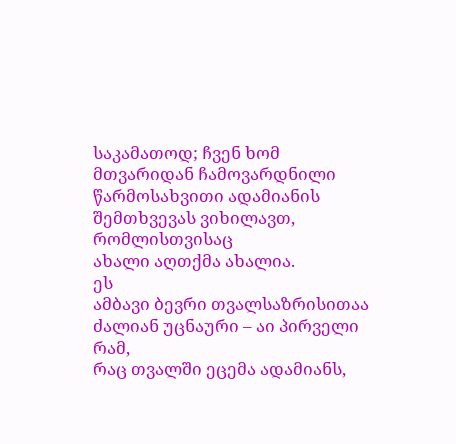საკამათოდ; ჩვენ ხომ
მთვარიდან ჩამოვარდნილი
წარმოსახვითი ადამიანის
შემთხვევას ვიხილავთ, რომლისთვისაც
ახალი აღთქმა ახალია.
ეს
ამბავი ბევრი თვალსაზრისითაა
ძალიან უცნაური – აი პირველი
რამ,
რაც თვალში ეცემა ადამიანს,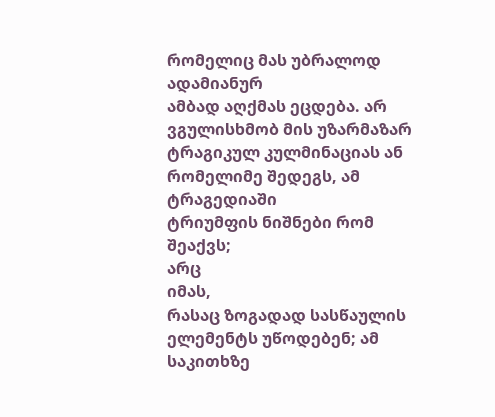რომელიც მას უბრალოდ ადამიანურ
ამბად აღქმას ეცდება. არ
ვგულისხმობ მის უზარმაზარ
ტრაგიკულ კულმინაციას ან
რომელიმე შედეგს, ამ ტრაგედიაში
ტრიუმფის ნიშნები რომ
შეაქვს;
არც
იმას,
რასაც ზოგადად სასწაულის
ელემენტს უწოდებენ; ამ საკითხზე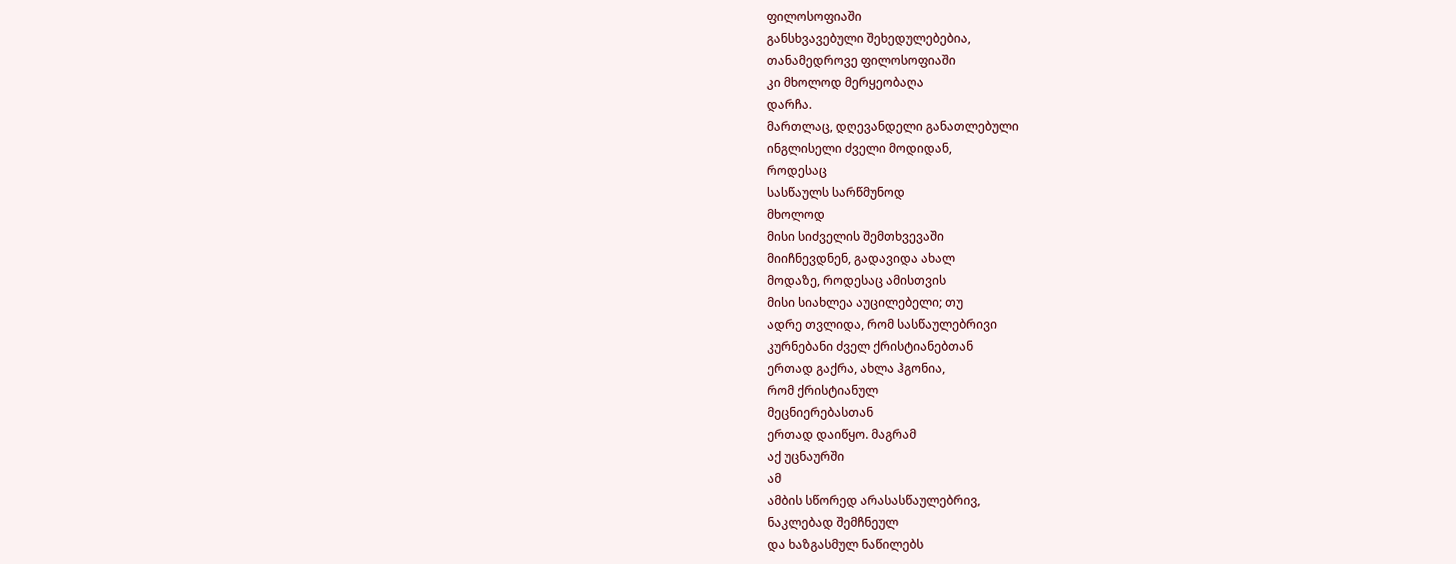ფილოსოფიაში
განსხვავებული შეხედულებებია,
თანამედროვე ფილოსოფიაში
კი მხოლოდ მერყეობაღა
დარჩა.
მართლაც, დღევანდელი განათლებული
ინგლისელი ძველი მოდიდან,
როდესაც
სასწაულს სარწმუნოდ
მხოლოდ
მისი სიძველის შემთხვევაში
მიიჩნევდნენ, გადავიდა ახალ
მოდაზე, როდესაც ამისთვის
მისი სიახლეა აუცილებელი; თუ
ადრე თვლიდა, რომ სასწაულებრივი
კურნებანი ძველ ქრისტიანებთან
ერთად გაქრა, ახლა ჰგონია,
რომ ქრისტიანულ
მეცნიერებასთან
ერთად დაიწყო. მაგრამ
აქ უცნაურში
ამ
ამბის სწორედ არასასწაულებრივ,
ნაკლებად შემჩნეულ
და ხაზგასმულ ნაწილებს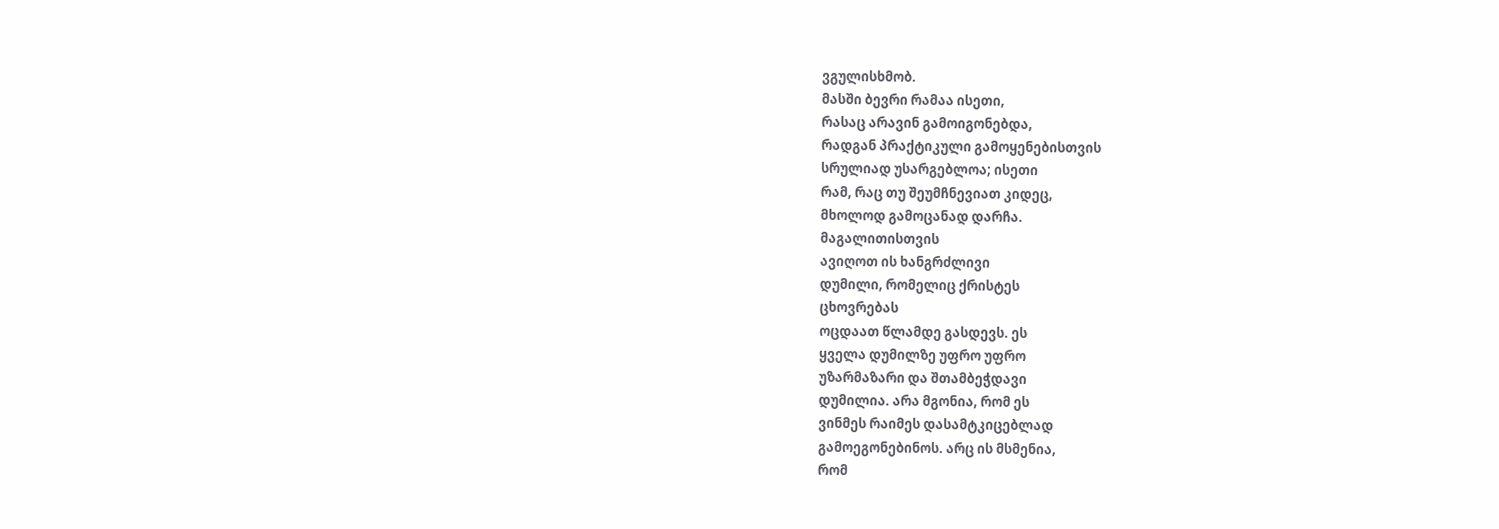ვგულისხმობ.
მასში ბევრი რამაა ისეთი,
რასაც არავინ გამოიგონებდა,
რადგან პრაქტიკული გამოყენებისთვის
სრულიად უსარგებლოა; ისეთი
რამ, რაც თუ შეუმჩნევიათ კიდეც,
მხოლოდ გამოცანად დარჩა.
მაგალითისთვის
ავიღოთ ის ხანგრძლივი
დუმილი, რომელიც ქრისტეს
ცხოვრებას
ოცდაათ წლამდე გასდევს. ეს
ყველა დუმილზე უფრო უფრო
უზარმაზარი და შთამბეჭდავი
დუმილია. არა მგონია, რომ ეს
ვინმეს რაიმეს დასამტკიცებლად
გამოეგონებინოს. არც ის მსმენია,
რომ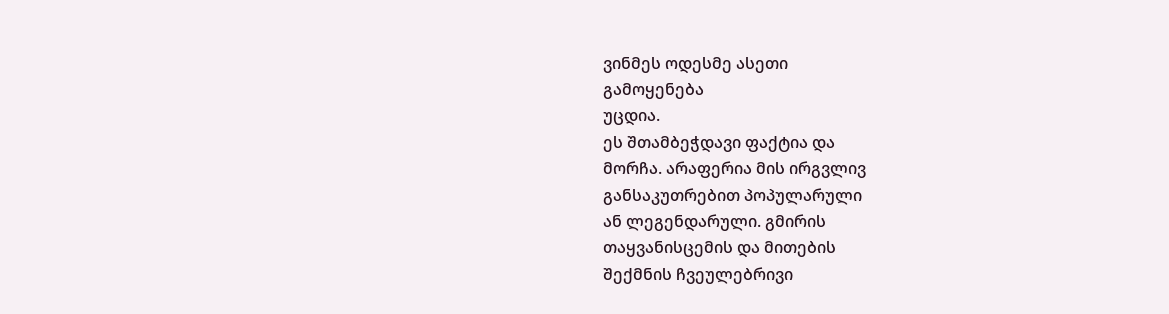ვინმეს ოდესმე ასეთი
გამოყენება
უცდია.
ეს შთამბეჭდავი ფაქტია და
მორჩა. არაფერია მის ირგვლივ
განსაკუთრებით პოპულარული
ან ლეგენდარული. გმირის
თაყვანისცემის და მითების
შექმნის ჩვეულებრივი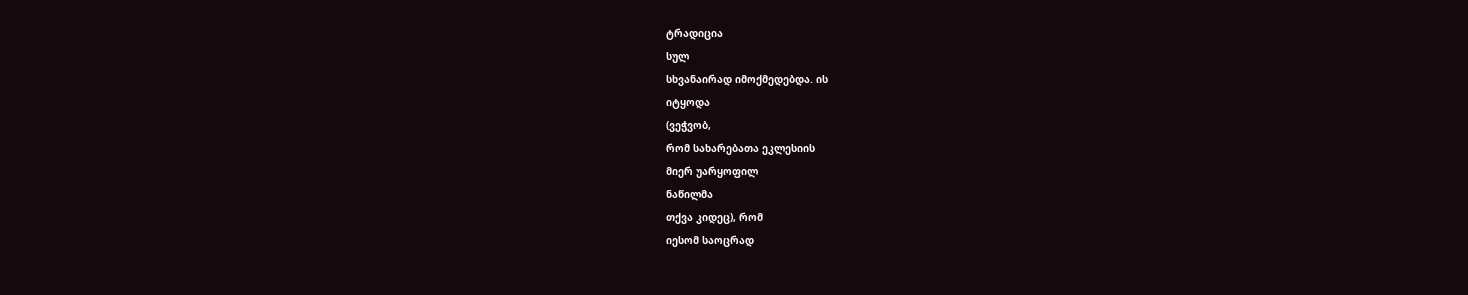ტრადიცია
სულ
სხვანაირად იმოქმედებდა. ის
იტყოდა
(ვეჭვობ,
რომ სახარებათა ეკლესიის
მიერ უარყოფილ
ნაწილმა
თქვა კიდეც), რომ
იესომ საოცრად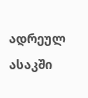ადრეულ ასაკში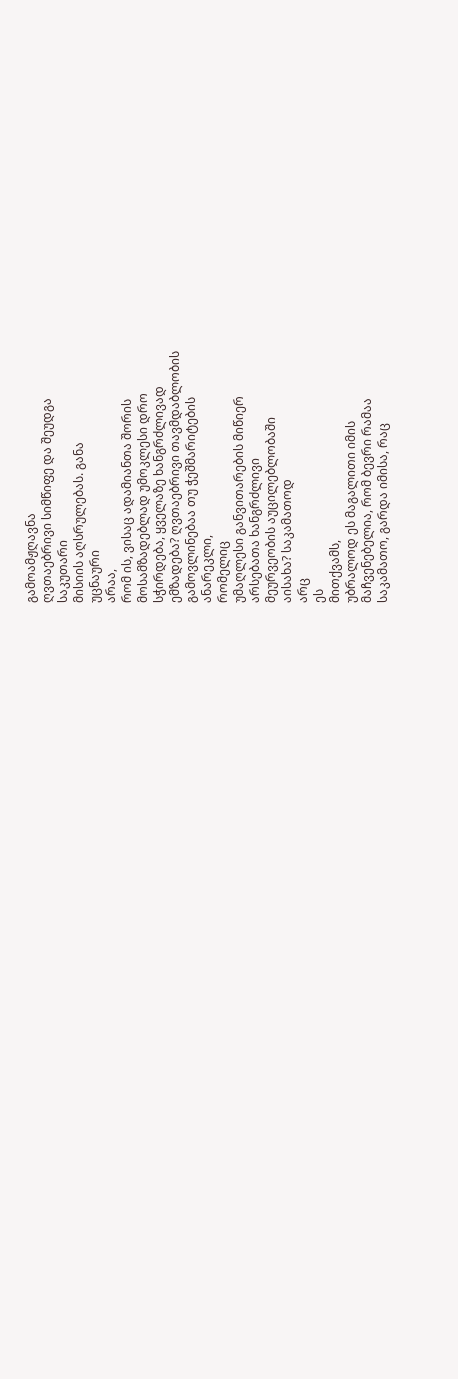გამოამჟღავნა
ღვთაებრივი სიმწიფე და შეუდგა
საკუთარი
მისიის აღსრულებას. განა
უცნაური
არაა,
რომ ის, ვისაც ადამიანთა შორის
მოსამზადებლად უმოკლესი დრო
სჭირდება, ყველაზე ხანგრძლივად
ემზადება? ღვთაებრივი თავმდაბლობის
გამოვლინებაა თუ ჭეშმარიტების
ანარეკლი,
რომელიც
უმაღლესი განვითარების მიწიერ
არსებათა ხანგრძლივი
მეურვეობის აუცილებლობაში
აისახა? საკამათოდ
არც
ეს
მითქვამს,
უბრალოდ ეს მაგალითი იმის
მაჩვენებელია, რომ ბევრი რამაა
საკამათო, გარდა იმისა, რაც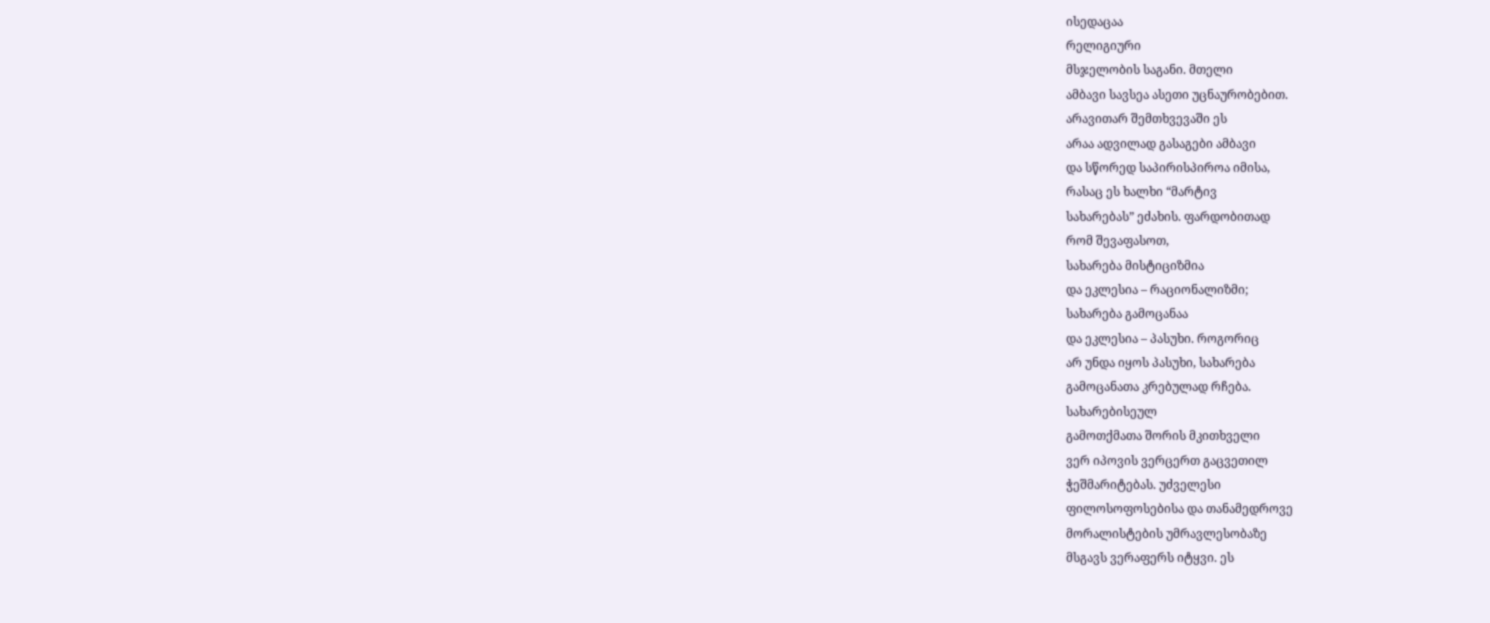ისედაცაა
რელიგიური
მსჯელობის საგანი. მთელი
ამბავი სავსეა ასეთი უცნაურობებით.
არავითარ შემთხვევაში ეს
არაა ადვილად გასაგები ამბავი
და სწორედ საპირისპიროა იმისა,
რასაც ეს ხალხი “მარტივ
სახარებას” ეძახის. ფარდობითად
რომ შევაფასოთ,
სახარება მისტიციზმია
და ეკლესია – რაციონალიზმი;
სახარება გამოცანაა
და ეკლესია – პასუხი. როგორიც
არ უნდა იყოს პასუხი, სახარება
გამოცანათა კრებულად რჩება.
სახარებისეულ
გამოთქმათა შორის მკითხველი
ვერ იპოვის ვერცერთ გაცვეთილ
ჭეშმარიტებას. უძველესი
ფილოსოფოსებისა და თანამედროვე
მორალისტების უმრავლესობაზე
მსგავს ვერაფერს იტყვი. ეს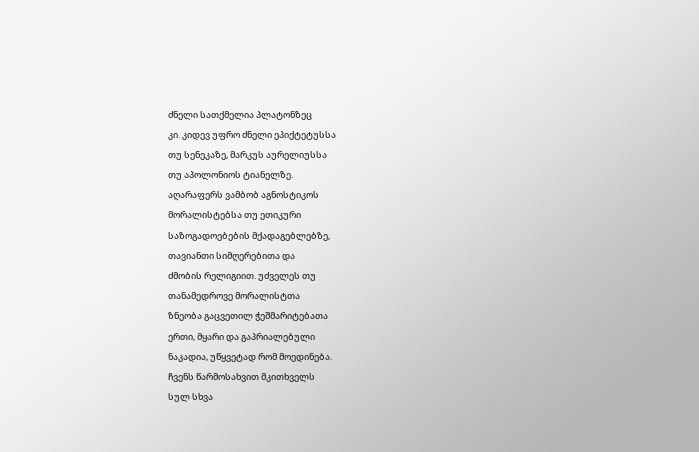ძნელი სათქმელია პლატონზეც
კი. კიდევ უფრო ძნელი ეპიქტეტუსსა
თუ სენეკაზე, მარკუს აურელიუსსა
თუ აპოლონიოს ტიანელზე.
აღარაფერს ვამბობ აგნოსტიკოს
მორალისტებსა თუ ეთიკური
საზოგადოებების მქადაგებლებზე,
თავიანთი სიმღერებითა და
ძმობის რელიგიით. უძველეს თუ
თანამედროვე მორალისტთა
ზნეობა გაცვეთილ ჭეშმარიტებათა
ერთი, მყარი და გაპრიალებული
ნაკადია, უწყვეტად რომ მოედინება.
ჩვენს წარმოსახვით მკითხველს
სულ სხვა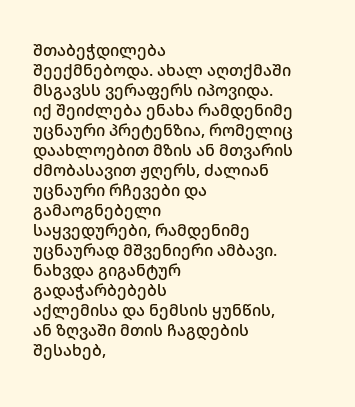შთაბეჭდილება
შეექმნებოდა. ახალ აღთქმაში
მსგავსს ვერაფერს იპოვიდა.
იქ შეიძლება ენახა რამდენიმე
უცნაური პრეტენზია, რომელიც
დაახლოებით მზის ან მთვარის
ძმობასავით ჟღერს, ძალიან
უცნაური რჩევები და გამაოგნებელი
საყვედურები, რამდენიმე
უცნაურად მშვენიერი ამბავი.
ნახვდა გიგანტურ გადაჭარბებებს
აქლემისა და ნემსის ყუნწის,
ან ზღვაში მთის ჩაგდების
შესახებ,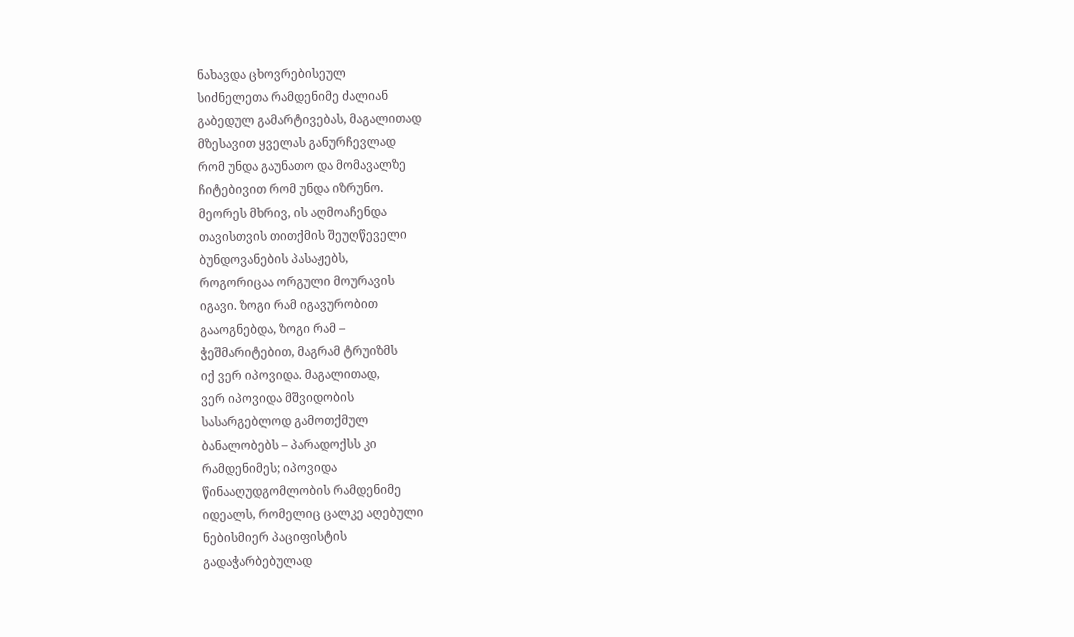ნახავდა ცხოვრებისეულ
სიძნელეთა რამდენიმე ძალიან
გაბედულ გამარტივებას, მაგალითად
მზესავით ყველას განურჩევლად
რომ უნდა გაუნათო და მომავალზე
ჩიტებივით რომ უნდა იზრუნო.
მეორეს მხრივ, ის აღმოაჩენდა
თავისთვის თითქმის შეუღწეველი
ბუნდოვანების პასაჟებს,
როგორიცაა ორგული მოურავის
იგავი. ზოგი რამ იგავურობით
გააოგნებდა, ზოგი რამ –
ჭეშმარიტებით, მაგრამ ტრუიზმს
იქ ვერ იპოვიდა. მაგალითად,
ვერ იპოვიდა მშვიდობის
სასარგებლოდ გამოთქმულ
ბანალობებს – პარადოქსს კი
რამდენიმეს; იპოვიდა
წინააღუდგომლობის რამდენიმე
იდეალს, რომელიც ცალკე აღებული
ნებისმიერ პაციფისტის
გადაჭარბებულად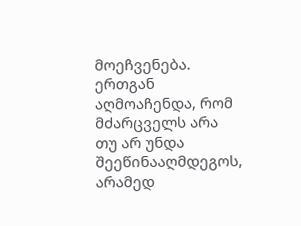მოეჩვენება.
ერთგან აღმოაჩენდა, რომ
მძარცველს არა თუ არ უნდა
შეეწინააღმდეგოს, არამედ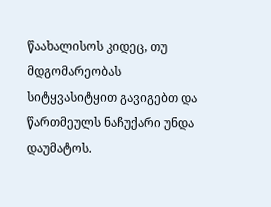წაახალისოს კიდეც, თუ მდგომარეობას
სიტყვასიტყით გავიგებთ და
წართმეულს ნაჩუქარი უნდა
დაუმატოს.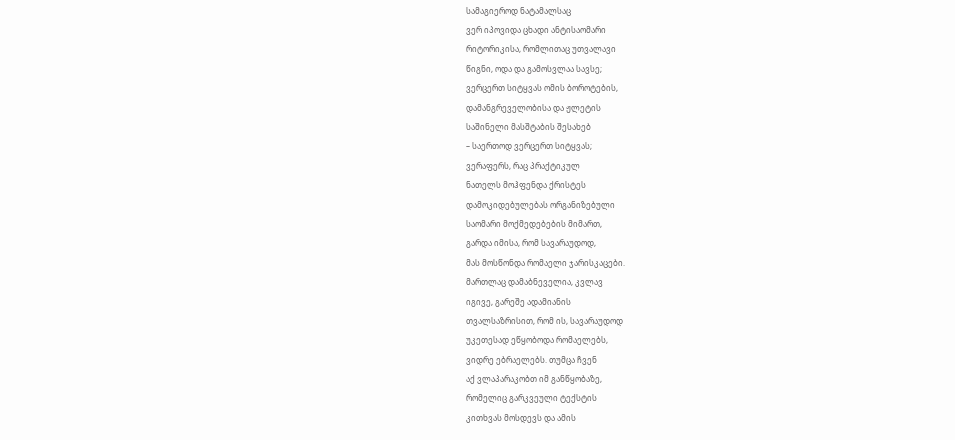სამაგიეროდ ნატამალსაც
ვერ იპოვიდა ცხადი ანტისაომარი
რიტორიკისა, რომლითაც უთვალავი
წიგნი, ოდა და გამოსვლაა სავსე;
ვერცერთ სიტყვას ომის ბოროტების,
დამანგრეველობისა და ჟლეტის
საშინელი მასშტაბის შესახებ
– საერთოდ ვერცერთ სიტყვას;
ვერაფერს, რაც პრაქტიკულ
ნათელს მოჰფენდა ქრისტეს
დამოკიდებულებას ორგანიზებული
საომარი მოქმედებების მიმართ,
გარდა იმისა, რომ სავარაუდოდ,
მას მოსწონდა რომაელი ჯარისკაცები.
მართლაც დამაბნეველია, კვლავ
იგივე, გარეშე ადამიანის
თვალსაზრისით, რომ ის, სავარაუდოდ
უკეთესად ეწყობოდა რომაელებს,
ვიდრე ებრაელებს. თუმცა ჩვენ
აქ ვლაპარაკობთ იმ განწყობაზე,
რომელიც გარკვეული ტექსტის
კითხვას მოსდევს და ამის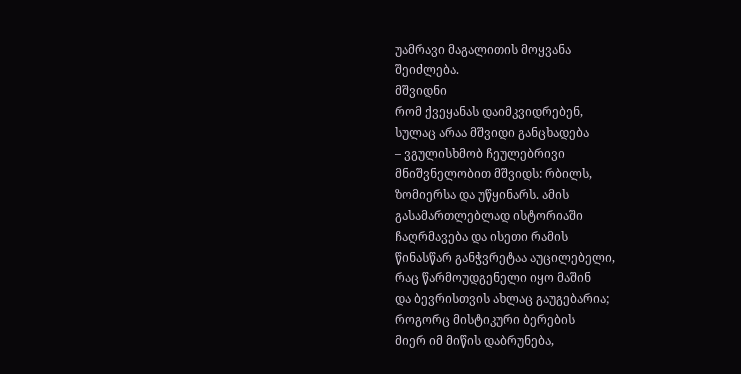უამრავი მაგალითის მოყვანა
შეიძლება.
მშვიდნი
რომ ქვეყანას დაიმკვიდრებენ,
სულაც არაა მშვიდი განცხადება
– ვგულისხმობ ჩეულებრივი
მნიშვნელობით მშვიდს: რბილს,
ზომიერსა და უწყინარს. ამის
გასამართლებლად ისტორიაში
ჩაღრმავება და ისეთი რამის
წინასწარ განჭვრეტაა აუცილებელი,
რაც წარმოუდგენელი იყო მაშინ
და ბევრისთვის ახლაც გაუგებარია;
როგორც მისტიკური ბერების
მიერ იმ მიწის დაბრუნება,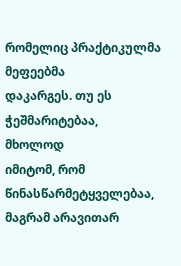რომელიც პრაქტიკულმა მეფეებმა
დაკარგეს. თუ ეს
ჭეშმარიტებაა,
მხოლოდ
იმიტომ, რომ წინასწარმეტყველებაა,
მაგრამ არავითარ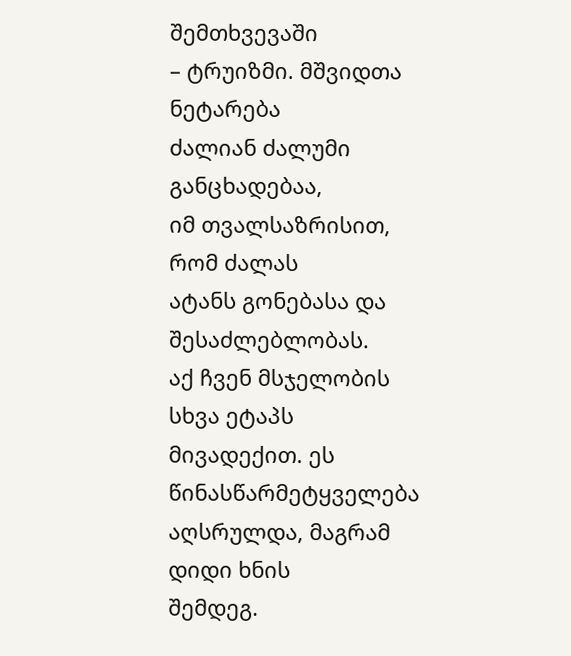შემთხვევაში
– ტრუიზმი. მშვიდთა ნეტარება
ძალიან ძალუმი განცხადებაა,
იმ თვალსაზრისით, რომ ძალას
ატანს გონებასა და შესაძლებლობას.
აქ ჩვენ მსჯელობის სხვა ეტაპს
მივადექით. ეს წინასწარმეტყველება
აღსრულდა, მაგრამ დიდი ხნის
შემდეგ.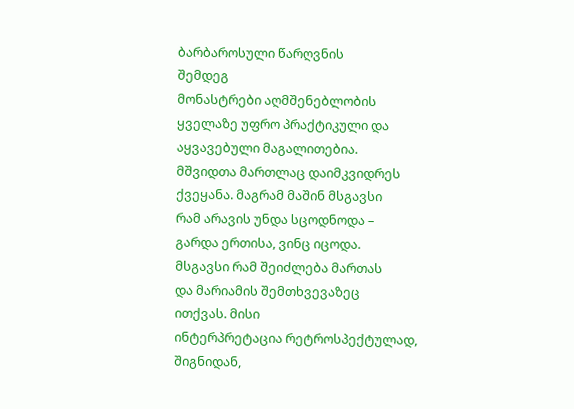ბარბაროსული წარღვნის
შემდეგ
მონასტრები აღმშენებლობის
ყველაზე უფრო პრაქტიკული და
აყვავებული მაგალითებია.
მშვიდთა მართლაც დაიმკვიდრეს
ქვეყანა. მაგრამ მაშინ მსგავსი
რამ არავის უნდა სცოდნოდა –
გარდა ერთისა, ვინც იცოდა.
მსგავსი რამ შეიძლება მართას
და მარიამის შემთხვევაზეც
ითქვას. მისი
ინტერპრეტაცია რეტროსპექტულად,
შიგნიდან,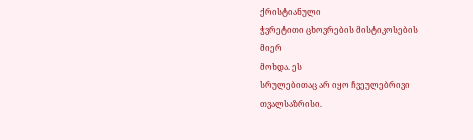ქრისტიანული
ჭვრეტითი ცხოვრების მისტიკოსების
მიერ
მოხდა. ეს
სრულებითაც არ იყო ჩვეულებრივი
თვალსაზრისი.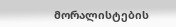მორალისტების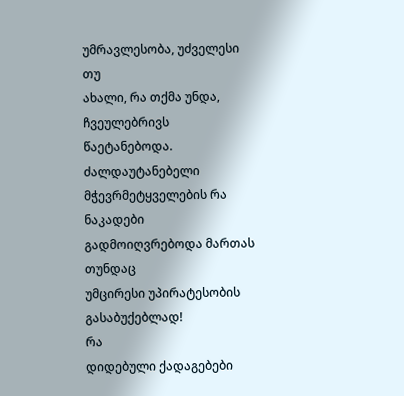უმრავლესობა, უძველესი თუ
ახალი, რა თქმა უნდა, ჩვეულებრივს
წაეტანებოდა. ძალდაუტანებელი
მჭევრმეტყველების რა ნაკადები
გადმოიღვრებოდა მართას თუნდაც
უმცირესი უპირატესობის
გასაბუქებლად!
რა
დიდებული ქადაგებები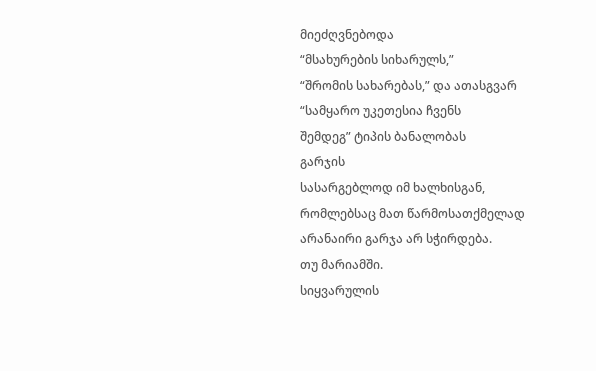მიეძღვნებოდა
“მსახურების სიხარულს,”
“შრომის სახარებას,” და ათასგვარ
“სამყარო უკეთესია ჩვენს
შემდეგ” ტიპის ბანალობას
გარჯის
სასარგებლოდ იმ ხალხისგან,
რომლებსაც მათ წარმოსათქმელად
არანაირი გარჯა არ სჭირდება.
თუ მარიამში.
სიყვარულის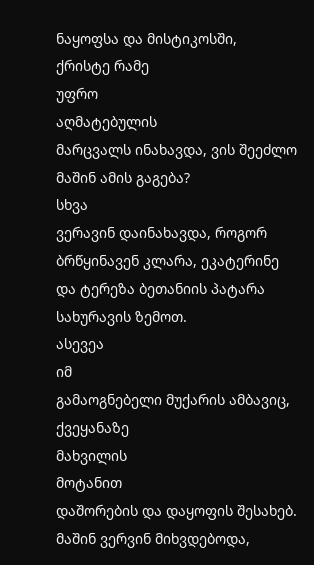ნაყოფსა და მისტიკოსში,
ქრისტე რამე
უფრო
აღმატებულის
მარცვალს ინახავდა, ვის შეეძლო
მაშინ ამის გაგება?
სხვა
ვერავინ დაინახავდა, როგორ
ბრწყინავენ კლარა, ეკატერინე
და ტერეზა ბეთანიის პატარა
სახურავის ზემოთ.
ასევეა
იმ
გამაოგნებელი მუქარის ამბავიც,
ქვეყანაზე
მახვილის
მოტანით
დაშორების და დაყოფის შესახებ.
მაშინ ვერვინ მიხვდებოდა,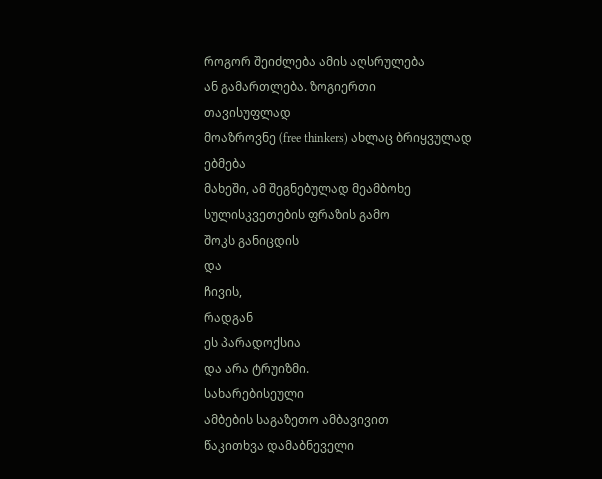როგორ შეიძლება ამის აღსრულება
ან გამართლება. ზოგიერთი
თავისუფლად
მოაზროვნე (free thinkers) ახლაც ბრიყვულად
ებმება
მახეში, ამ შეგნებულად მეამბოხე
სულისკვეთების ფრაზის გამო
შოკს განიცდის
და
ჩივის,
რადგან
ეს პარადოქსია
და არა ტრუიზმი.
სახარებისეული
ამბების საგაზეთო ამბავივით
წაკითხვა დამაბნეველი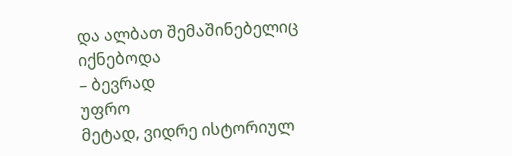და ალბათ შემაშინებელიც
იქნებოდა
– ბევრად
უფრო
მეტად, ვიდრე ისტორიულ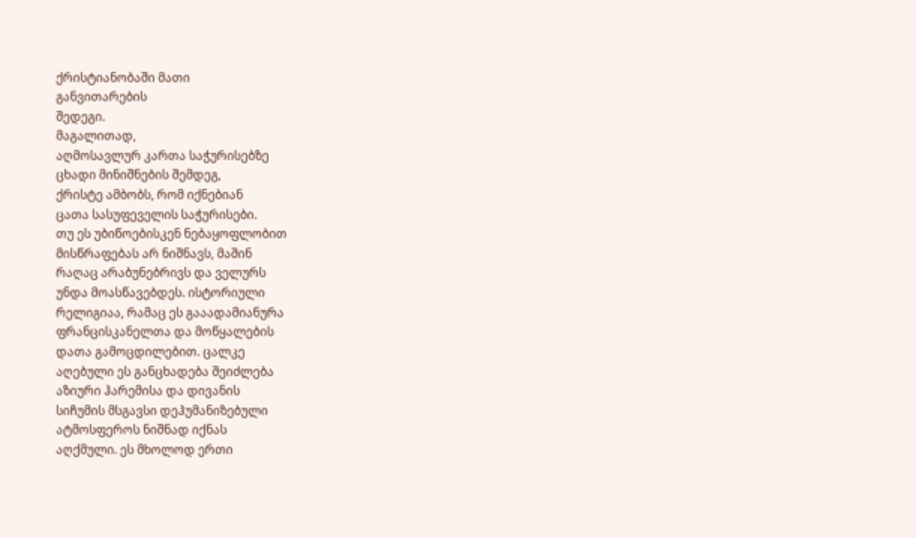ქრისტიანობაში მათი
განვითარების
შედეგი.
მაგალითად,
აღმოსავლურ კართა საჭურისებზე
ცხადი მინიშნების შემდეგ,
ქრისტე ამბობს, რომ იქნებიან
ცათა სასუფეველის საჭურისები.
თუ ეს უბიწოებისკენ ნებაყოფლობით
მისწრაფებას არ ნიშნავს, მაშინ
რაღაც არაბუნებრივს და ველურს
უნდა მოასწავებდეს. ისტორიული
რელიგიაა, რამაც ეს გააადამიანურა
ფრანცისკანელთა და მოწყალების
დათა გამოცდილებით. ცალკე
აღებული ეს განცხადება შეიძლება
აზიური ჰარემისა და დივანის
სიჩუმის მსგავსი დეჰუმანიზებული
ატმოსფეროს ნიშნად იქნას
აღქმული. ეს მხოლოდ ერთი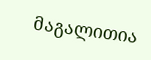მაგალითია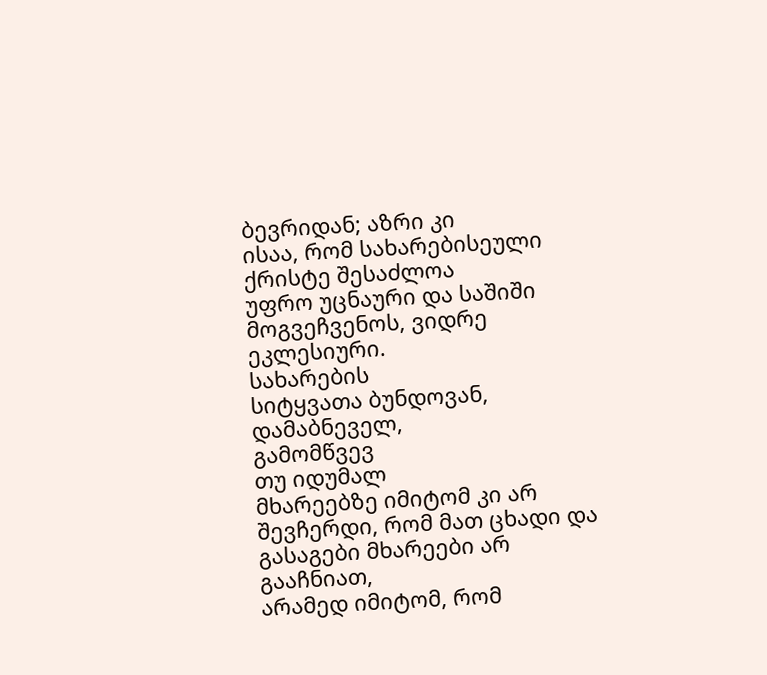ბევრიდან; აზრი კი
ისაა, რომ სახარებისეული
ქრისტე შესაძლოა
უფრო უცნაური და საშიში
მოგვეჩვენოს, ვიდრე ეკლესიური.
სახარების
სიტყვათა ბუნდოვან, დამაბნეველ,
გამომწვევ
თუ იდუმალ
მხარეებზე იმიტომ კი არ
შევჩერდი, რომ მათ ცხადი და
გასაგები მხარეები არ გააჩნიათ,
არამედ იმიტომ, რომ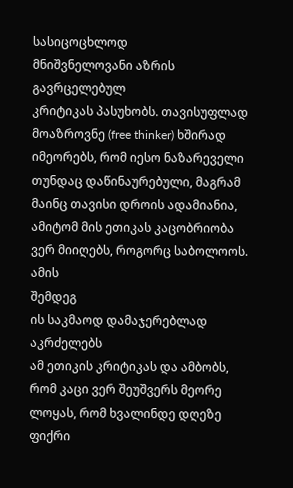სასიცოცხლოდ
მნიშვნელოვანი აზრის გავრცელებულ
კრიტიკას პასუხობს. თავისუფლად
მოაზროვნე (free thinker) ხშირად
იმეორებს, რომ იესო ნაზარეველი
თუნდაც დაწინაურებული, მაგრამ
მაინც თავისი დროის ადამიანია,
ამიტომ მის ეთიკას კაცობრიობა
ვერ მიიღებს, როგორც საბოლოოს.
ამის
შემდეგ
ის საკმაოდ დამაჯერებლად
აკრძელებს
ამ ეთიკის კრიტიკას და ამბობს,
რომ კაცი ვერ შეუშვერს მეორე
ლოყას, რომ ხვალინდე დღეზე
ფიქრი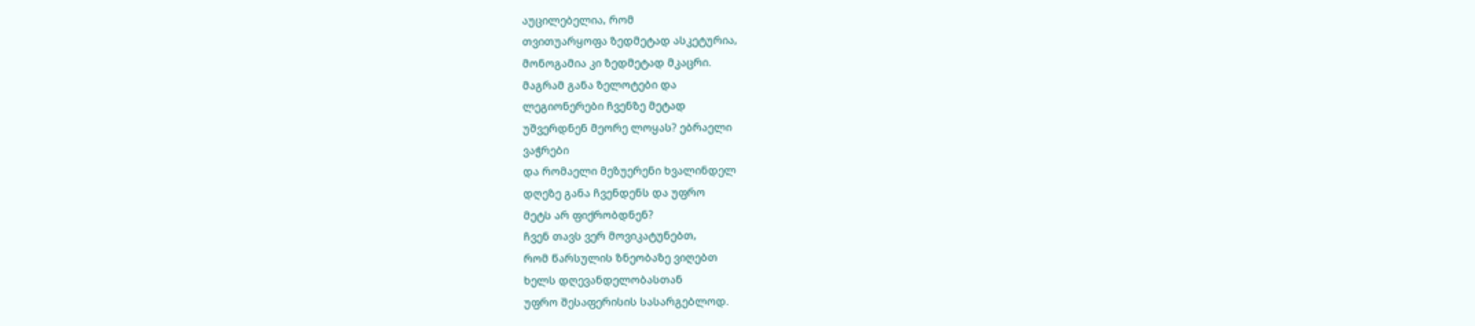აუცილებელია, რომ
თვითუარყოფა ზედმეტად ასკეტურია,
მონოგამია კი ზედმეტად მკაცრი.
მაგრამ განა ზელოტები და
ლეგიონერები ჩვენზე მეტად
უშვერდნენ მეორე ლოყას? ებრაელი
ვაჭრები
და რომაელი მეზუერენი ხვალინდელ
დღეზე განა ჩვენდენს და უფრო
მეტს არ ფიქრობდნენ?
ჩვენ თავს ვერ მოვიკატუნებთ,
რომ წარსულის ზნეობაზე ვიღებთ
ხელს დღევანდელობასთან
უფრო შესაფერისის სასარგებლოდ.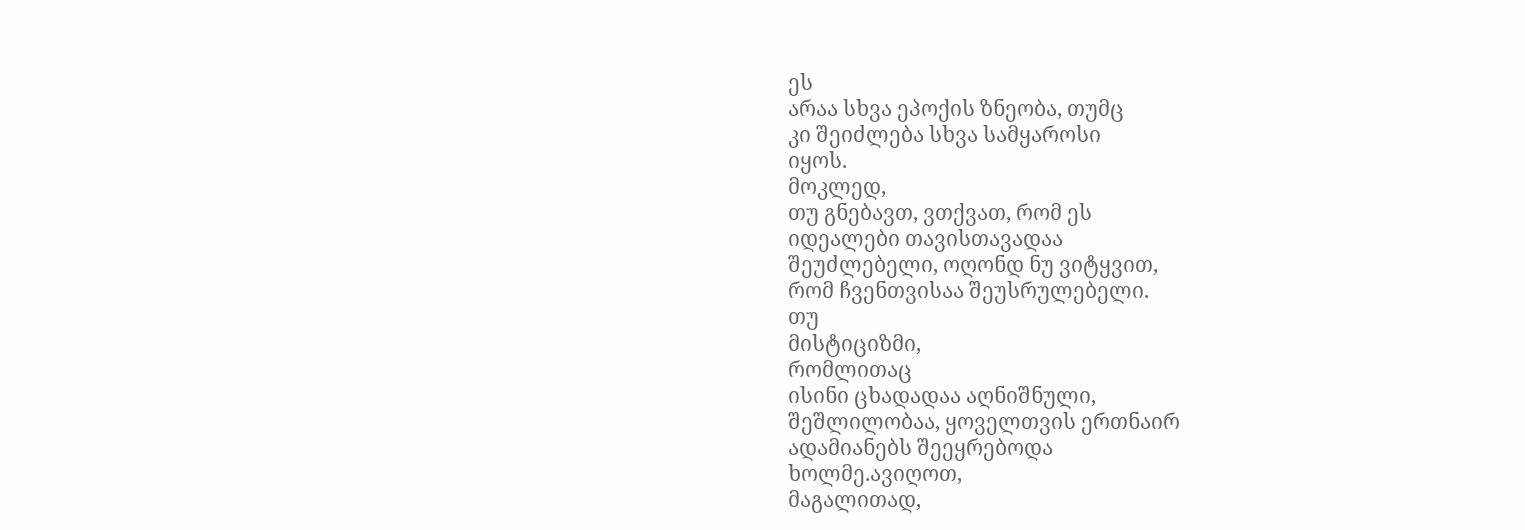ეს
არაა სხვა ეპოქის ზნეობა, თუმც
კი შეიძლება სხვა სამყაროსი
იყოს.
მოკლედ,
თუ გნებავთ, ვთქვათ, რომ ეს
იდეალები თავისთავადაა
შეუძლებელი, ოღონდ ნუ ვიტყვით,
რომ ჩვენთვისაა შეუსრულებელი.
თუ
მისტიციზმი,
რომლითაც
ისინი ცხადადაა აღნიშნული,
შეშლილობაა, ყოველთვის ერთნაირ
ადამიანებს შეეყრებოდა
ხოლმე.ავიღოთ,
მაგალითად,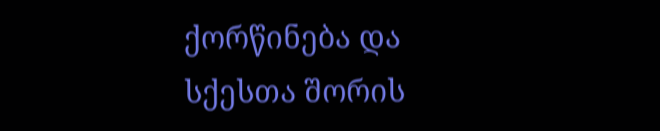ქორწინება და
სქესთა შორის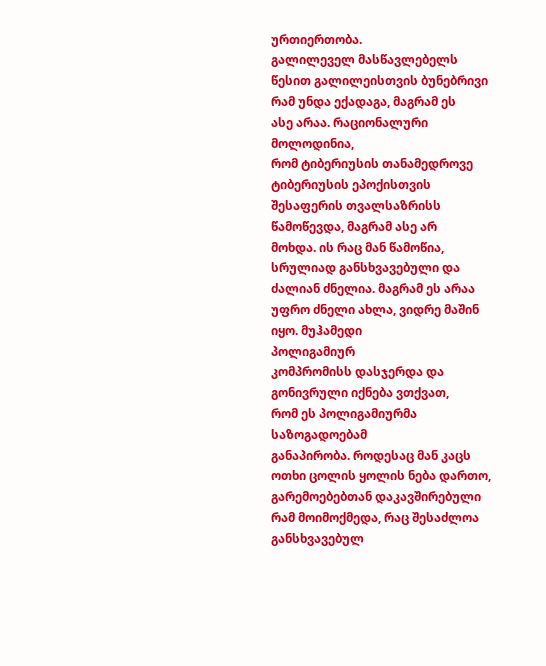ურთიერთობა.
გალილეველ მასწავლებელს
წესით გალილეისთვის ბუნებრივი
რამ უნდა ექადაგა, მაგრამ ეს
ასე არაა. რაციონალური მოლოდინია,
რომ ტიბერიუსის თანამედროვე
ტიბერიუსის ეპოქისთვის
შესაფერის თვალსაზრისს
წამოწევდა, მაგრამ ასე არ
მოხდა. ის რაც მან წამოწია,
სრულიად განსხვავებული და
ძალიან ძნელია. მაგრამ ეს არაა
უფრო ძნელი ახლა, ვიდრე მაშინ
იყო. მუჰამედი
პოლიგამიურ
კომპრომისს დასჯერდა და
გონივრული იქნება ვთქვათ,
რომ ეს პოლიგამიურმა საზოგადოებამ
განაპირობა. როდესაც მან კაცს
ოთხი ცოლის ყოლის ნება დართო,
გარემოებებთან დაკავშირებული
რამ მოიმოქმედა, რაც შესაძლოა
განსხვავებულ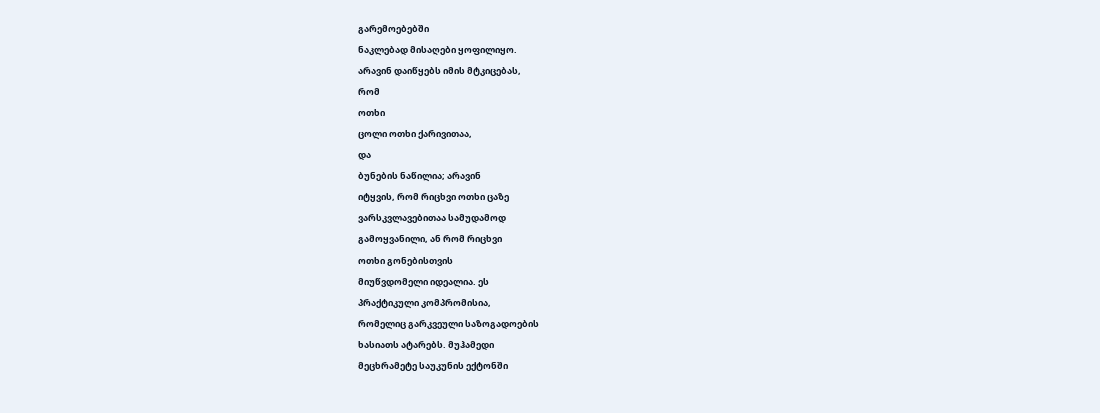გარემოებებში
ნაკლებად მისაღები ყოფილიყო.
არავინ დაიწყებს იმის მტკიცებას,
რომ
ოთხი
ცოლი ოთხი ქარივითაა,
და
ბუნების ნაწილია; არავინ
იტყვის, რომ რიცხვი ოთხი ცაზე
ვარსკვლავებითაა სამუდამოდ
გამოყვანილი, ან რომ რიცხვი
ოთხი გონებისთვის
მიუწვდომელი იდეალია. ეს
პრაქტიკული კომპრომისია,
რომელიც გარკვეული საზოგადოების
ხასიათს ატარებს. მუჰამედი
მეცხრამეტე საუკუნის ექტონში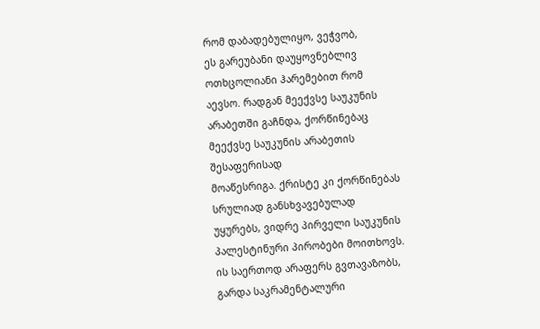რომ დაბადებულიყო, ვეჭვობ,
ეს გარეუბანი დაუყოვნებლივ
ოთხცოლიანი ჰარემებით რომ
აევსო. რადგან მეექვსე საუკუნის
არაბეთში გაჩნდა, ქორწინებაც
მეექვსე საუკუნის არაბეთის
შესაფერისად
მოაწესრიგა. ქრისტე კი ქორწინებას
სრულიად განსხვავებულად
უყურებს, ვიდრე პირველი საუკუნის
პალესტინური პირობები მოითხოვს.
ის საერთოდ არაფერს გვთავაზობს,
გარდა საკრამენტალური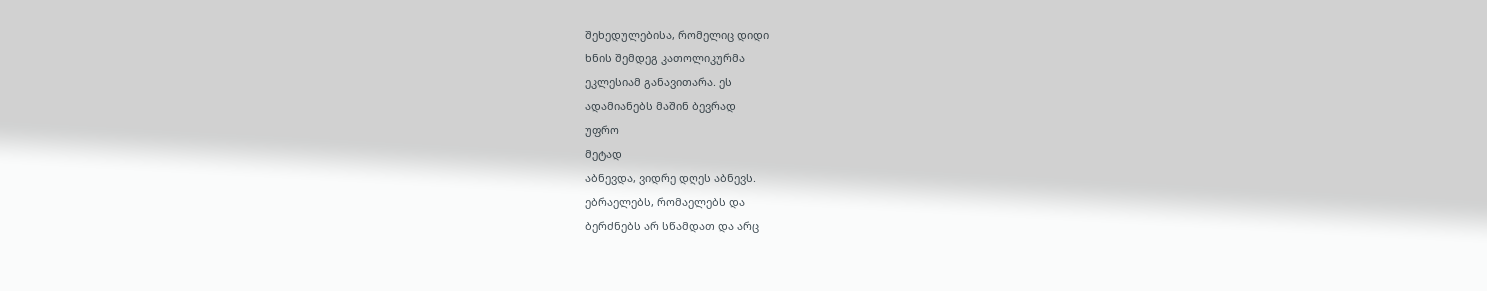შეხედულებისა, რომელიც დიდი
ხნის შემდეგ კათოლიკურმა
ეკლესიამ განავითარა. ეს
ადამიანებს მაშინ ბევრად
უფრო
მეტად
აბნევდა, ვიდრე დღეს აბნევს.
ებრაელებს, რომაელებს და
ბერძნებს არ სწამდათ და არც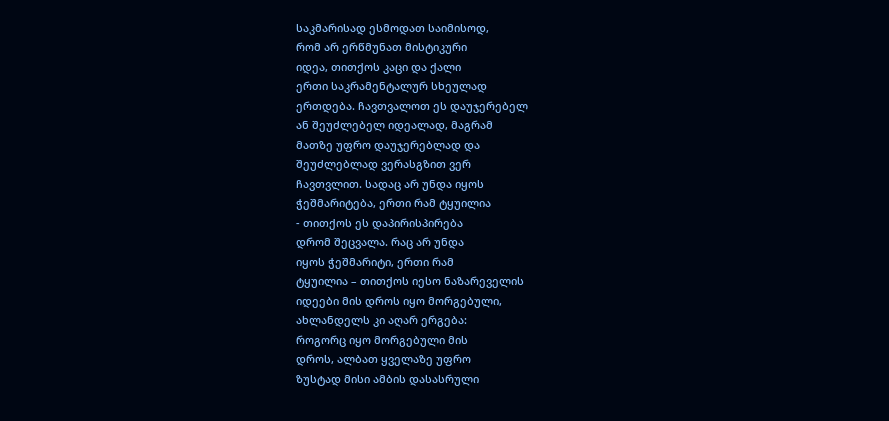საკმარისად ესმოდათ საიმისოდ,
რომ არ ერწმუნათ მისტიკური
იდეა, თითქოს კაცი და ქალი
ერთი საკრამენტალურ სხეულად
ერთდება. ჩავთვალოთ ეს დაუჯერებელ
ან შეუძლებელ იდეალად, მაგრამ
მათზე უფრო დაუჯერებლად და
შეუძლებლად ვერასგზით ვერ
ჩავთვლით. სადაც არ უნდა იყოს
ჭეშმარიტება, ერთი რამ ტყუილია
- თითქოს ეს დაპირისპირება
დრომ შეცვალა. რაც არ უნდა
იყოს ჭეშმარიტი, ერთი რამ
ტყუილია – თითქოს იესო ნაზარეველის
იდეები მის დროს იყო მორგებული,
ახლანდელს კი აღარ ერგება:
როგორც იყო მორგებული მის
დროს, ალბათ ყველაზე უფრო
ზუსტად მისი ამბის დასასრული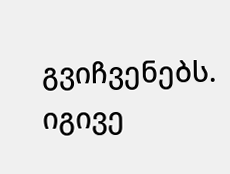გვიჩვენებს.
იგივე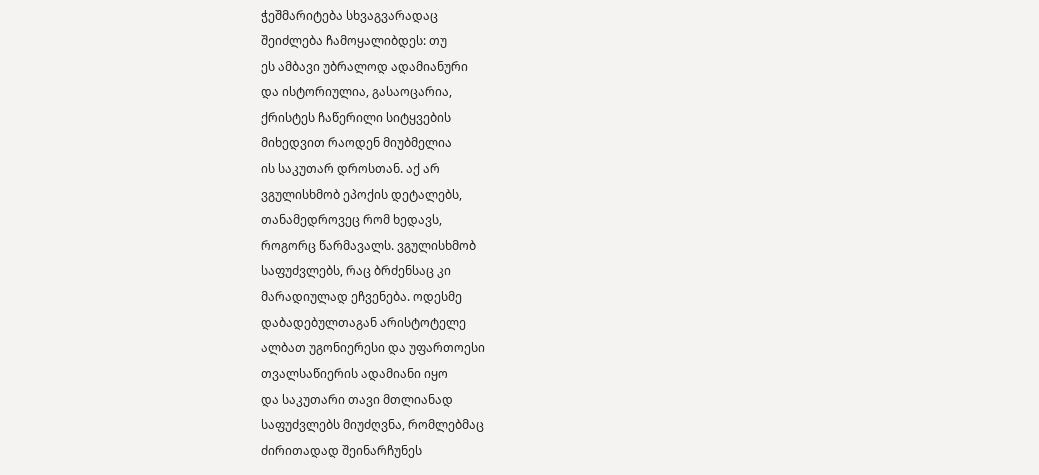ჭეშმარიტება სხვაგვარადაც
შეიძლება ჩამოყალიბდეს: თუ
ეს ამბავი უბრალოდ ადამიანური
და ისტორიულია, გასაოცარია,
ქრისტეს ჩაწერილი სიტყვების
მიხედვით რაოდენ მიუბმელია
ის საკუთარ დროსთან. აქ არ
ვგულისხმობ ეპოქის დეტალებს,
თანამედროვეც რომ ხედავს,
როგორც წარმავალს. ვგულისხმობ
საფუძვლებს, რაც ბრძენსაც კი
მარადიულად ეჩვენება. ოდესმე
დაბადებულთაგან არისტოტელე
ალბათ უგონიერესი და უფართოესი
თვალსაწიერის ადამიანი იყო
და საკუთარი თავი მთლიანად
საფუძვლებს მიუძღვნა, რომლებმაც
ძირითადად შეინარჩუნეს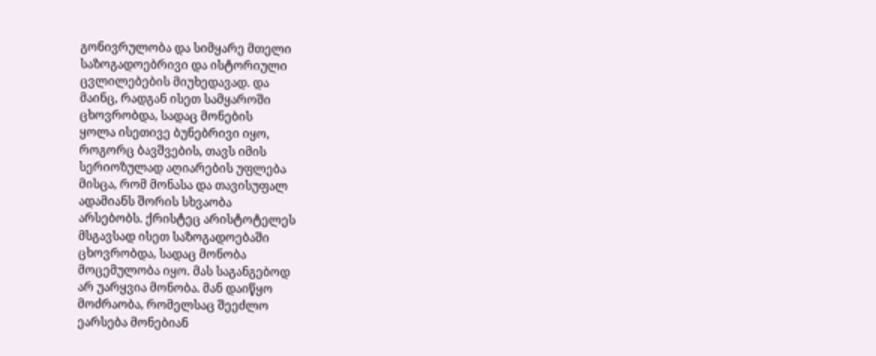გონივრულობა და სიმყარე მთელი
საზოგადოებრივი და ისტორიული
ცვლილებების მიუხედავად. და
მაინც, რადგან ისეთ სამყაროში
ცხოვრობდა, სადაც მონების
ყოლა ისეთივე ბუნებრივი იყო,
როგორც ბავშვების, თავს იმის
სერიოზულად აღიარების უფლება
მისცა, რომ მონასა და თავისუფალ
ადამიანს შორის სხვაობა
არსებობს. ქრისტეც არისტოტელეს
მსგავსად ისეთ საზოგადოებაში
ცხოვრობდა, სადაც მონობა
მოცემულობა იყო. მას საგანგებოდ
არ უარყვია მონობა. მან დაიწყო
მოძრაობა, რომელსაც შეეძლო
ეარსება მონებიან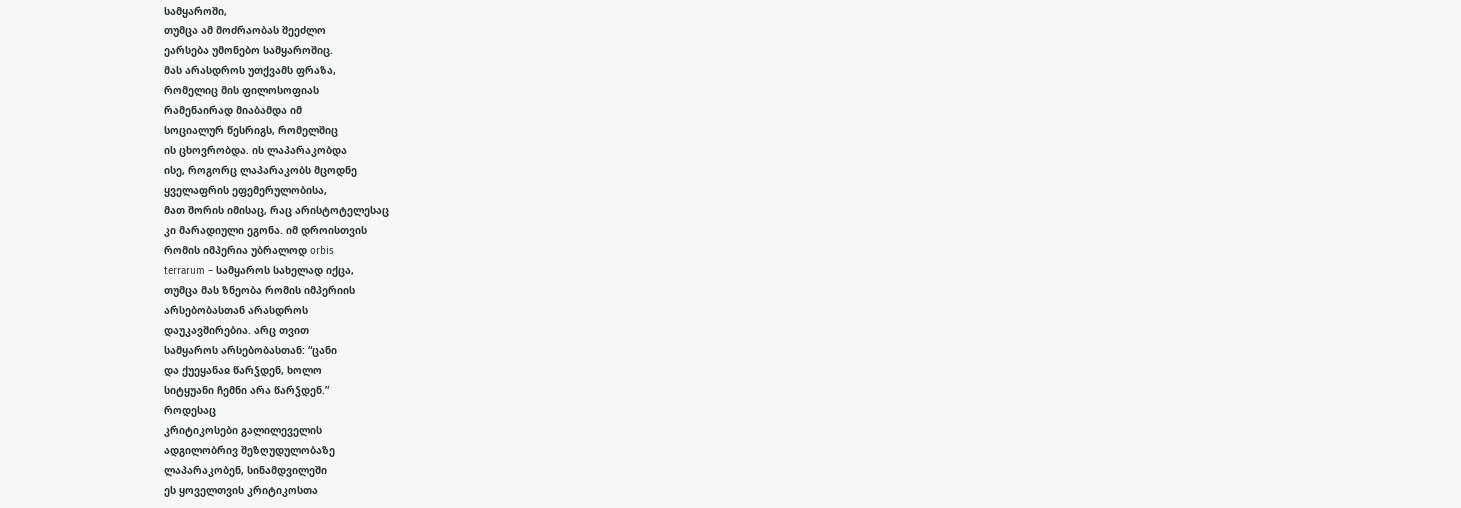სამყაროში,
თუმცა ამ მოძრაობას შეეძლო
ეარსება უმონებო სამყაროშიც.
მას არასდროს უთქვამს ფრაზა,
რომელიც მის ფილოსოფიას
რამენაირად მიაბამდა იმ
სოციალურ წესრიგს, რომელშიც
ის ცხოვრობდა. ის ლაპარაკობდა
ისე, როგორც ლაპარაკობს მცოდნე
ყველაფრის ეფემერულობისა,
მათ შორის იმისაც, რაც არისტოტელესაც
კი მარადიული ეგონა. იმ დროისთვის
რომის იმპერია უბრალოდ orbis
terrarum – სამყაროს სახელად იქცა,
თუმცა მას ზნეობა რომის იმპერიის
არსებობასთან არასდროს
დაუკავშირებია. არც თვით
სამყაროს არსებობასთან: “ცანი
და ქუეყანაჲ წარჴდენ, ხოლო
სიტყუანი ჩემნი არა წარჴდენ.”
როდესაც
კრიტიკოსები გალილეველის
ადგილობრივ შეზღუდულობაზე
ლაპარაკობენ, სინამდვილეში
ეს ყოველთვის კრიტიკოსთა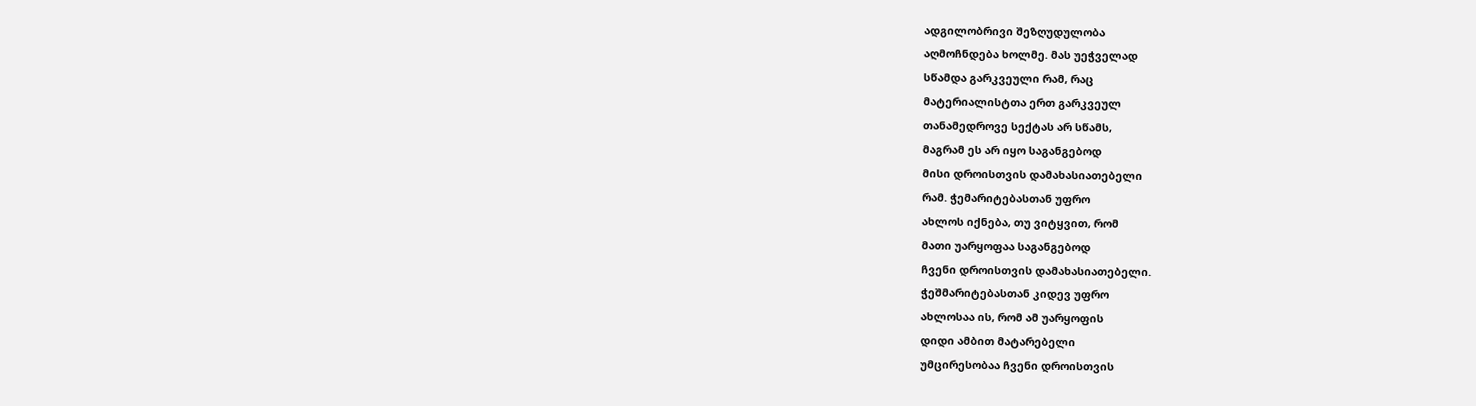ადგილობრივი შეზღუდულობა
აღმოჩნდება ხოლმე. მას უეჭველად
სწამდა გარკვეული რამ, რაც
მატერიალისტთა ერთ გარკვეულ
თანამედროვე სექტას არ სწამს,
მაგრამ ეს არ იყო საგანგებოდ
მისი დროისთვის დამახასიათებელი
რამ. ჭემარიტებასთან უფრო
ახლოს იქნება, თუ ვიტყვით, რომ
მათი უარყოფაა საგანგებოდ
ჩვენი დროისთვის დამახასიათებელი.
ჭეშმარიტებასთან კიდევ უფრო
ახლოსაა ის, რომ ამ უარყოფის
დიდი ამბით მატარებელი
უმცირესობაა ჩვენი დროისთვის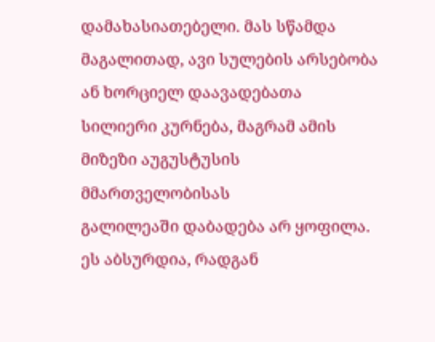დამახასიათებელი. მას სწამდა
მაგალითად, ავი სულების არსებობა
ან ხორციელ დაავადებათა
სილიერი კურნება, მაგრამ ამის
მიზეზი აუგუსტუსის მმართველობისას
გალილეაში დაბადება არ ყოფილა.
ეს აბსურდია, რადგან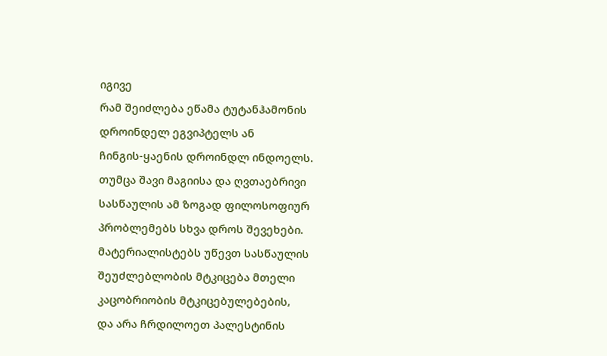იგივე
რამ შეიძლება ეწამა ტუტანჰამონის
დროინდელ ეგვიპტელს ან
ჩინგის-ყაენის დროინდლ ინდოელს.
თუმცა შავი მაგიისა და ღვთაებრივი
სასწაულის ამ ზოგად ფილოსოფიურ
პრობლემებს სხვა დროს შევეხები.
მატერიალისტებს უწევთ სასწაულის
შეუძლებლობის მტკიცება მთელი
კაცობრიობის მტკიცებულებების,
და არა ჩრდილოეთ პალესტინის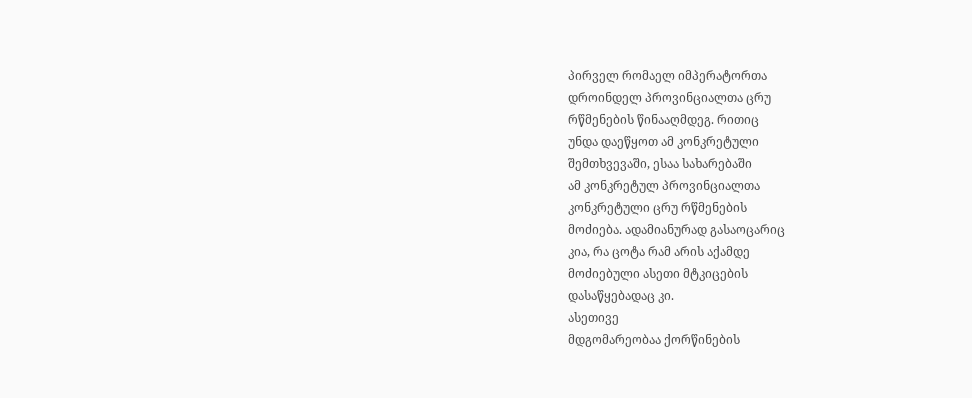პირველ რომაელ იმპერატორთა
დროინდელ პროვინციალთა ცრუ
რწმენების წინააღმდეგ. რითიც
უნდა დაეწყოთ ამ კონკრეტული
შემთხვევაში, ესაა სახარებაში
ამ კონკრეტულ პროვინციალთა
კონკრეტული ცრუ რწმენების
მოძიება. ადამიანურად გასაოცარიც
კია, რა ცოტა რამ არის აქამდე
მოძიებული ასეთი მტკიცების
დასაწყებადაც კი.
ასეთივე
მდგომარეობაა ქორწინების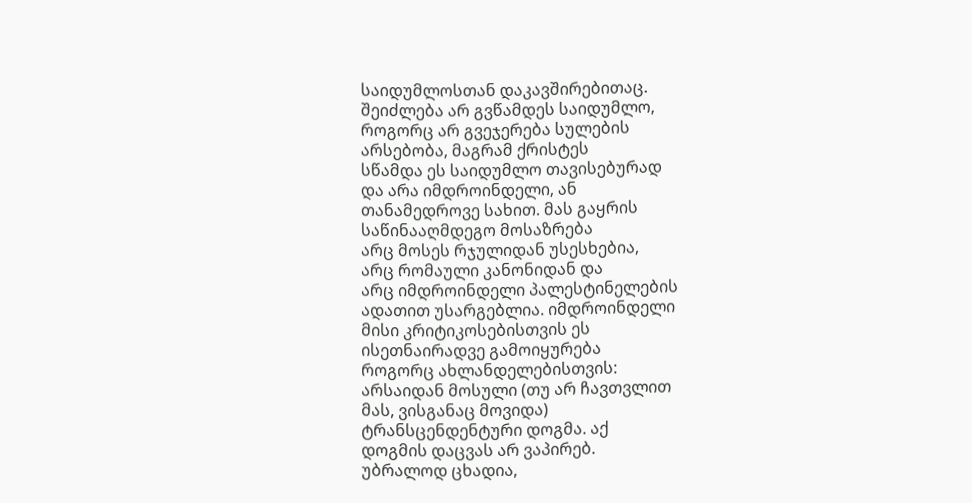საიდუმლოსთან დაკავშირებითაც.
შეიძლება არ გვწამდეს საიდუმლო,
როგორც არ გვეჯერება სულების
არსებობა, მაგრამ ქრისტეს
სწამდა ეს საიდუმლო თავისებურად
და არა იმდროინდელი, ან
თანამედროვე სახით. მას გაყრის
საწინააღმდეგო მოსაზრება
არც მოსეს რჯულიდან უსესხებია,
არც რომაული კანონიდან და
არც იმდროინდელი პალესტინელების
ადათით უსარგებლია. იმდროინდელი
მისი კრიტიკოსებისთვის ეს
ისეთნაირადვე გამოიყურება
როგორც ახლანდელებისთვის:
არსაიდან მოსული (თუ არ ჩავთვლით
მას, ვისგანაც მოვიდა)
ტრანსცენდენტური დოგმა. აქ
დოგმის დაცვას არ ვაპირებ.
უბრალოდ ცხადია,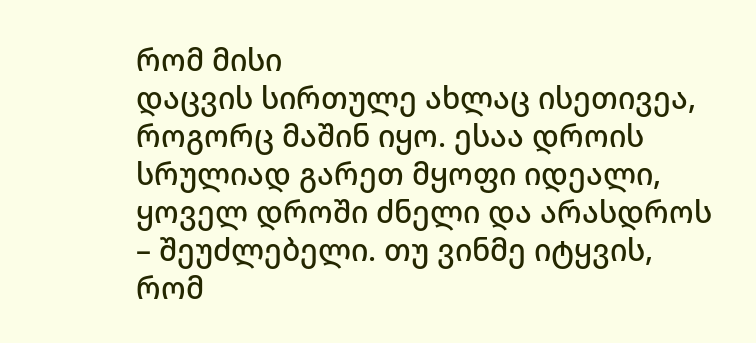რომ მისი
დაცვის სირთულე ახლაც ისეთივეა,
როგორც მაშინ იყო. ესაა დროის
სრულიად გარეთ მყოფი იდეალი,
ყოველ დროში ძნელი და არასდროს
– შეუძლებელი. თუ ვინმე იტყვის,
რომ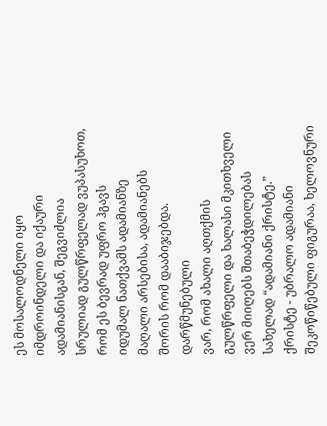ეს მოსალოდნელი იყო
იმდროინდელი და იქაური
ადამიანისგან, შეგვიძლია
სრულიად გულწრფელად ვუპასუხოთ,
რომ ეს ბევრად უფრო ჰგავს
იდუმალ ნათქვამს ადამიანზე
მაღალი არსებისა, ადამიანებს
შორის რომ დააბიჯებდა.
დარწმუნებული
ვარ, რომ ახალი აღთქმის
გულწრფელი და ხალასი მკითხველი
ვერ მიიღებს შთაბეჭდილებას
სახელად “ადამიანი ქრისტე.”
ქრისტე - უბრალო ადამიანი
შეკოწიწებული ფიგურაა, ხელოვნური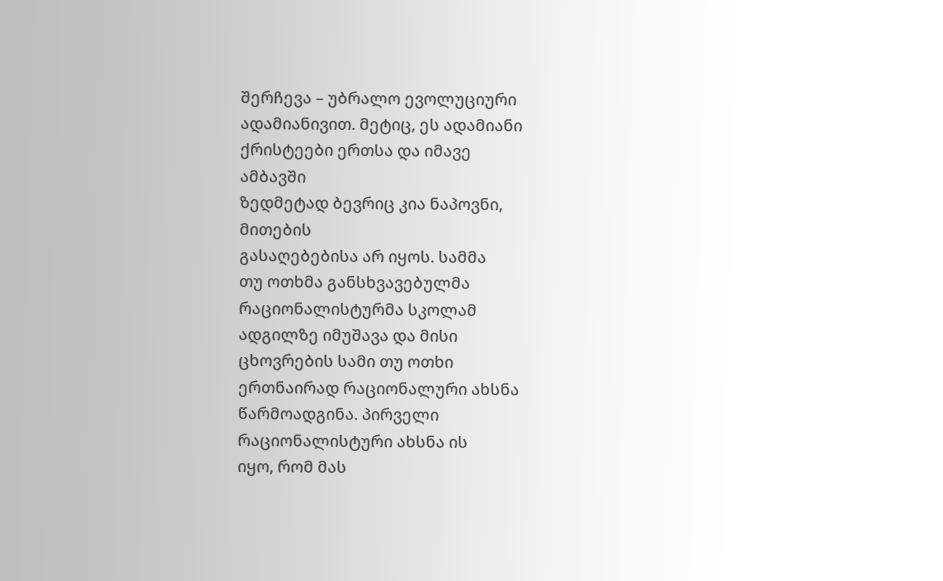შერჩევა – უბრალო ევოლუციური
ადამიანივით. მეტიც, ეს ადამიანი
ქრისტეები ერთსა და იმავე
ამბავში
ზედმეტად ბევრიც კია ნაპოვნი,
მითების
გასაღებებისა არ იყოს. სამმა
თუ ოთხმა განსხვავებულმა
რაციონალისტურმა სკოლამ
ადგილზე იმუშავა და მისი
ცხოვრების სამი თუ ოთხი
ერთნაირად რაციონალური ახსნა
წარმოადგინა. პირველი
რაციონალისტური ახსნა ის
იყო, რომ მას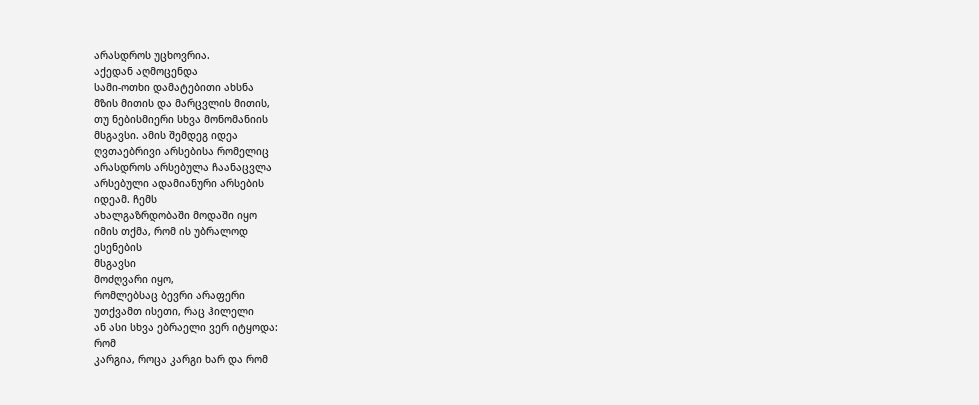არასდროს უცხოვრია.
აქედან აღმოცენდა
სამი-ოთხი დამატებითი ახსნა
მზის მითის და მარცვლის მითის,
თუ ნებისმიერი სხვა მონომანიის
მსგავსი. ამის შემდეგ იდეა
ღვთაებრივი არსებისა რომელიც
არასდროს არსებულა ჩაანაცვლა
არსებული ადამიანური არსების
იდეამ. ჩემს
ახალგაზრდობაში მოდაში იყო
იმის თქმა, რომ ის უბრალოდ
ესენების
მსგავსი
მოძღვარი იყო,
რომლებსაც ბევრი არაფერი
უთქვამთ ისეთი, რაც ჰილელი
ან ასი სხვა ებრაელი ვერ იტყოდა:
რომ
კარგია, როცა კარგი ხარ და რომ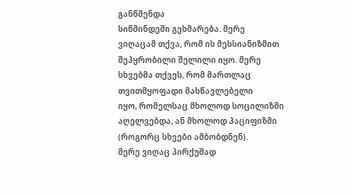განწმენდა
სიწმინდეში გეხმარება. მერე
ვიღაცამ თქვა, რომ ის მესსიანიზმით
შეპყრობილი შელილი იყო. მერე
სხვებმა თქვეს, რომ მართლაც
თვითმყოფადი მასწავლებელი
იყო, რომელსაც მხოლოდ სოცილიზმი
აღელვებდა, ან მხოლოდ პაციფიზმი
(როგორც სხვები ამბობდნენ).
მერე ვიღაც პირქუშად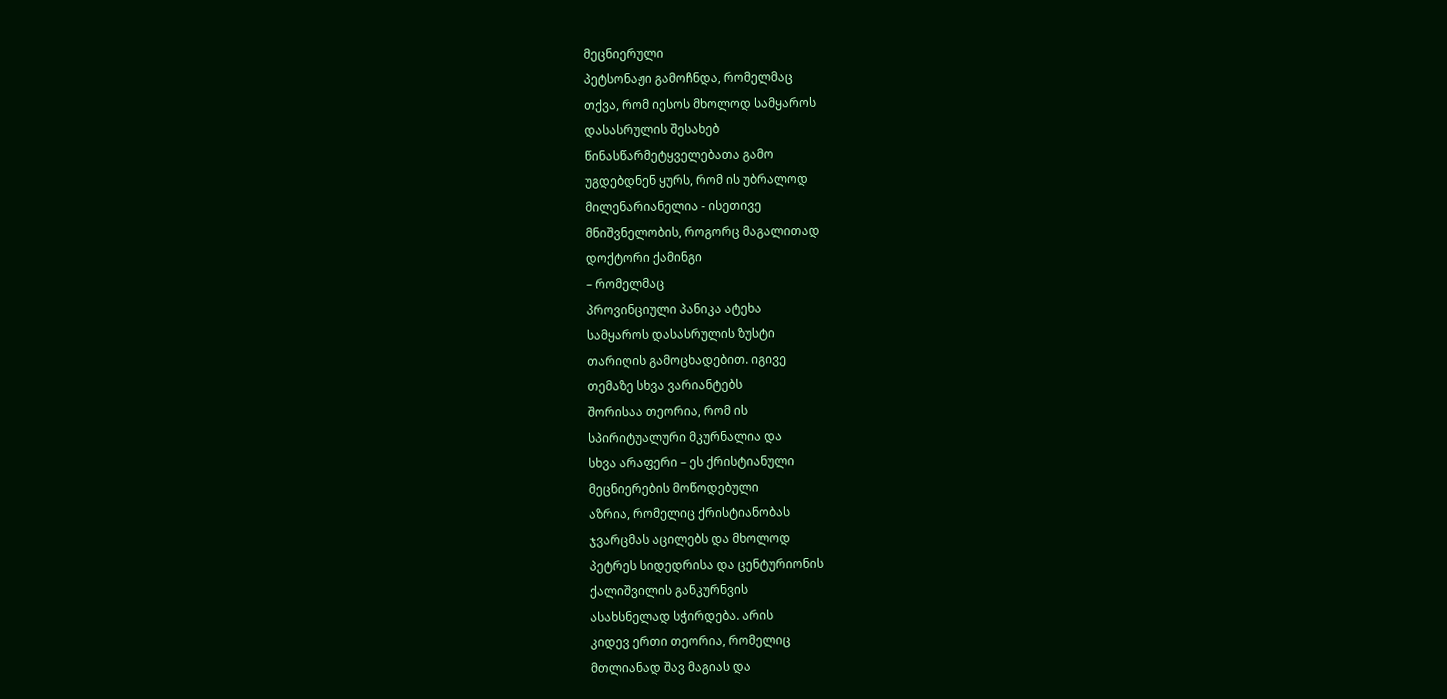მეცნიერული
პეტსონაჟი გამოჩნდა, რომელმაც
თქვა, რომ იესოს მხოლოდ სამყაროს
დასასრულის შესახებ
წინასწარმეტყველებათა გამო
უგდებდნენ ყურს, რომ ის უბრალოდ
მილენარიანელია - ისეთივე
მნიშვნელობის, როგორც მაგალითად
დოქტორი ქამინგი
– რომელმაც
პროვინციული პანიკა ატეხა
სამყაროს დასასრულის ზუსტი
თარიღის გამოცხადებით. იგივე
თემაზე სხვა ვარიანტებს
შორისაა თეორია, რომ ის
სპირიტუალური მკურნალია და
სხვა არაფერი – ეს ქრისტიანული
მეცნიერების მოწოდებული
აზრია, რომელიც ქრისტიანობას
ჯვარცმას აცილებს და მხოლოდ
პეტრეს სიდედრისა და ცენტურიონის
ქალიშვილის განკურნვის
ასახსნელად სჭირდება. არის
კიდევ ერთი თეორია, რომელიც
მთლიანად შავ მაგიას და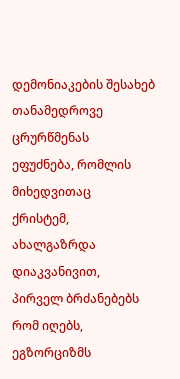დემონიაკების შესახებ
თანამედროვე ცრურწმენას
ეფუძნება, რომლის მიხედვითაც
ქრისტემ,
ახალგაზრდა დიაკვანივით,
პირველ ბრძანებებს რომ იღებს,
ეგზორციზმს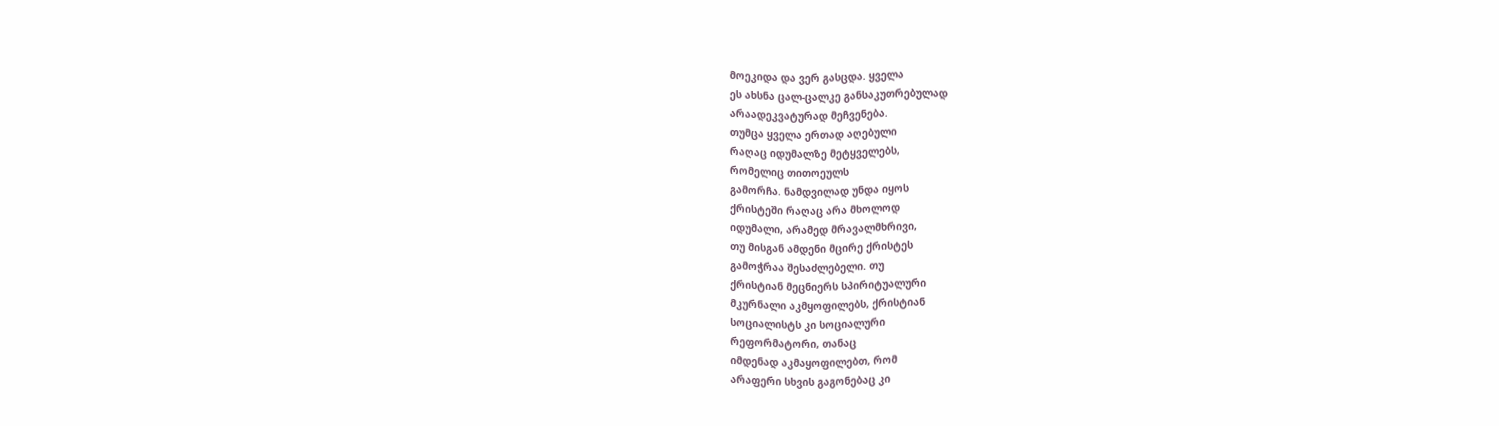მოეკიდა და ვერ გასცდა. ყველა
ეს ახსნა ცალ-ცალკე განსაკუთრებულად
არაადეკვატურად მეჩვენება.
თუმცა ყველა ერთად აღებული
რაღაც იდუმალზე მეტყველებს,
რომელიც თითოეულს
გამორჩა. ნამდვილად უნდა იყოს
ქრისტეში რაღაც არა მხოლოდ
იდუმალი, არამედ მრავალმხრივი,
თუ მისგან ამდენი მცირე ქრისტეს
გამოჭრაა შესაძლებელი. თუ
ქრისტიან მეცნიერს სპირიტუალური
მკურნალი აკმყოფილებს, ქრისტიან
სოციალისტს კი სოციალური
რეფორმატორი, თანაც
იმდენად აკმაყოფილებთ, რომ
არაფერი სხვის გაგონებაც კი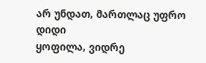არ უნდათ, მართლაც უფრო დიდი
ყოფილა, ვიდრე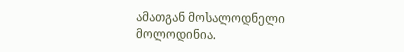ამათგან მოსალოდნელი
მოლოდინია.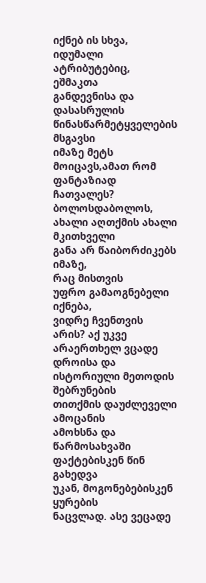იქნებ ის სხვა,
იდუმალი ატრიბუტებიც, ეშმაკთა
განდევნისა და დასასრულის
წინასწარმეტყველების მსგავსი
იმაზე მეტს მოიცავს,ამათ რომ
ფანტაზიად ჩათვალეს?
ბოლოსდაბოლოს,
ახალი აღთქმის ახალი მკითხველი
განა არ წაიბორძიკებს იმაზე,
რაც მისთვის
უფრო გამაოგნებელი იქნება,
ვიდრე ჩვენთვის არის? აქ უკვე
არაერთხელ ვცადე დროისა და
ისტორიული მეთოდის შებრუნების
თითქმის დაუძლეველი ამოცანის
ამოხსნა და წარმოსახვაში
ფაქტებისკენ წინ გახედვა
უკან, მოგონებებისკენ ყურების
ნაცვლად. ასე ვეცადე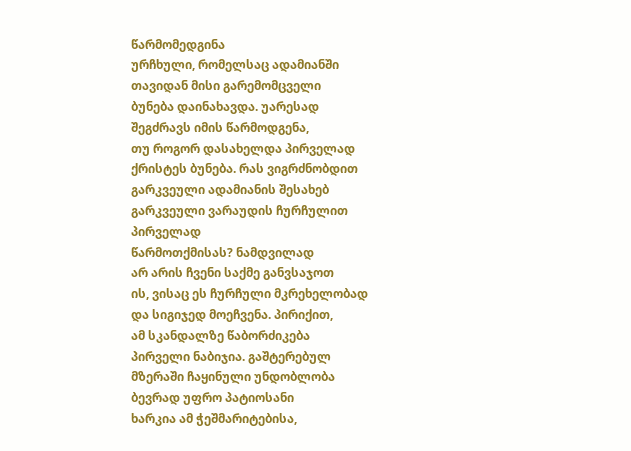წარმომედგინა
ურჩხული, რომელსაც ადამიანში
თავიდან მისი გარემომცველი
ბუნება დაინახავდა. უარესად
შეგძრავს იმის წარმოდგენა,
თუ როგორ დასახელდა პირველად
ქრისტეს ბუნება. რას ვიგრძნობდით
გარკვეული ადამიანის შესახებ
გარკვეული ვარაუდის ჩურჩულით
პირველად
წარმოთქმისას? ნამდვილად
არ არის ჩვენი საქმე განვსაჯოთ
ის, ვისაც ეს ჩურჩული მკრეხელობად
და სიგიჯედ მოეჩვენა. პირიქით,
ამ სკანდალზე წაბორძიკება
პირველი ნაბიჯია. გაშტერებულ
მზერაში ჩაყინული უნდობლობა
ბევრად უფრო პატიოსანი
ხარკია ამ ჭეშმარიტებისა,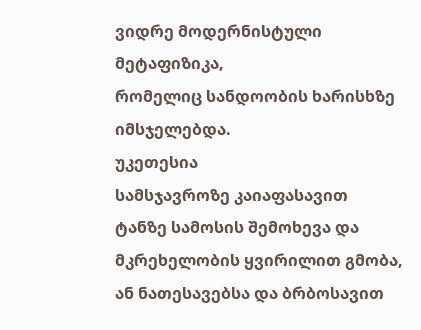ვიდრე მოდერნისტული მეტაფიზიკა,
რომელიც სანდოობის ხარისხზე
იმსჯელებდა.
უკეთესია
სამსჯავროზე კაიაფასავით
ტანზე სამოსის შემოხევა და
მკრეხელობის ყვირილით გმობა,
ან ნათესავებსა და ბრბოსავით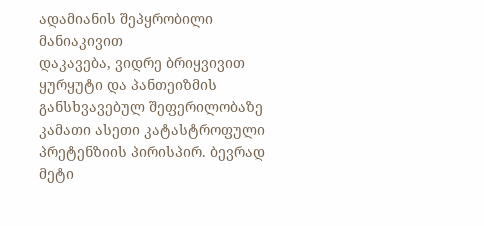ადამიანის შეპყრობილი მანიაკივით
დაკავება, ვიდრე ბრიყვივით
ყურყუტი და პანთეიზმის
განსხვავებულ შეფერილობაზე
კამათი ასეთი კატასტროფული
პრეტენზიის პირისპირ. ბევრად
მეტი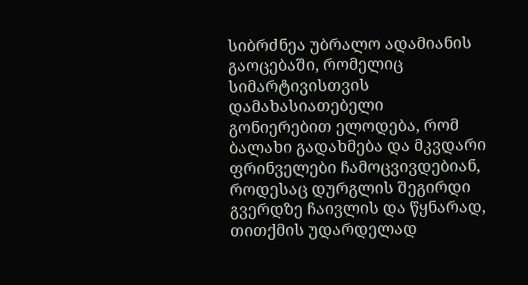სიბრძნეა უბრალო ადამიანის
გაოცებაში, რომელიც სიმარტივისთვის
დამახასიათებელი
გონიერებით ელოდება, რომ
ბალახი გადახმება და მკვდარი
ფრინველები ჩამოცვივდებიან,
როდესაც დურგლის შეგირდი
გვერდზე ჩაივლის და წყნარად,
თითქმის უდარდელად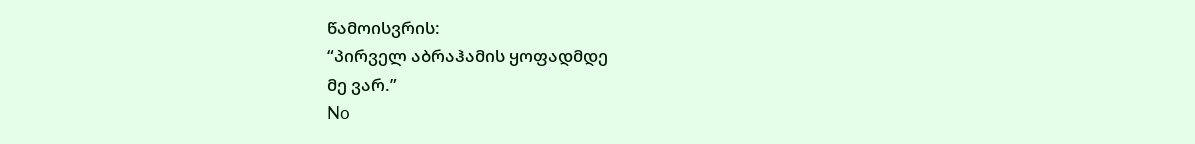წამოისვრის:
“პირველ აბრაჰამის ყოფადმდე
მე ვარ.”
No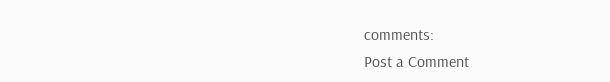comments:
Post a Comment